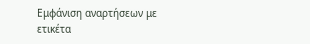Εμφάνιση αναρτήσεων με ετικέτα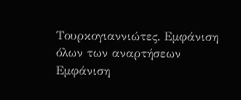Τουρκογιαννιώτες. Εμφάνιση όλων των αναρτήσεων
Εμφάνιση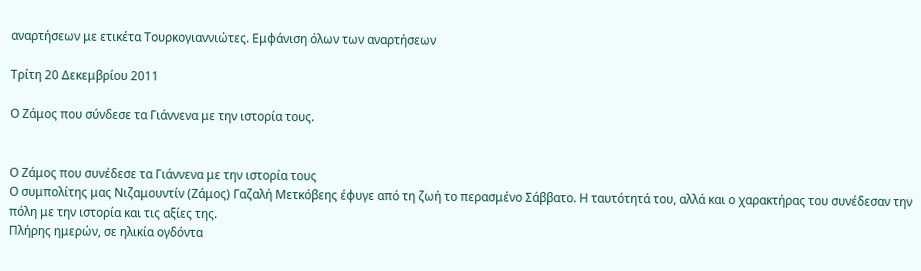αναρτήσεων με ετικέτα Τουρκογιαννιώτες. Εμφάνιση όλων των αναρτήσεων

Τρίτη 20 Δεκεμβρίου 2011

Ο Ζάμος που σύνδεσε τα Γιάννενα με την ιστορία τους.


Ο Ζάμος που συνέδεσε τα Γιάννενα με την ιστορία τους
Ο συμπολίτης μας Νιζαμουντίν (Ζάμος) Γαζαλή Μετκόβεης έφυγε από τη ζωή το περασμένο Σάββατο. Η ταυτότητά του, αλλά και ο χαρακτήρας του συνέδεσαν την πόλη με την ιστορία και τις αξίες της.
Πλήρης ημερών, σε ηλικία ογδόντα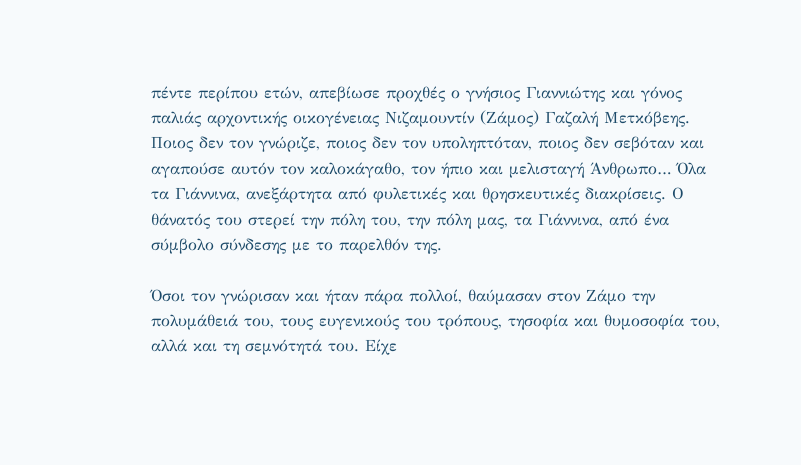πέντε περίπου ετών, απεβίωσε προχθές ο γνήσιος Γιαννιώτης και γόνος παλιάς αρχοντικής οικογένειας Νιζαμουντίν (Ζάμος) Γαζαλή Μετκόβεης. Ποιος δεν τον γνώριζε, ποιος δεν τον υποληπτόταν, ποιος δεν σεβόταν και αγαπούσε αυτόν τον καλοκάγαθο, τον ήπιο και μελισταγή Άνθρωπο… Όλα τα Γιάννινα, ανεξάρτητα από φυλετικές και θρησκευτικές διακρίσεις. Ο θάνατός του στερεί την πόλη του, την πόλη μας, τα Γιάννινα, από ένα σύμβολο σύνδεσης με το παρελθόν της.

Όσοι τον γνώρισαν και ήταν πάρα πολλοί, θαύμασαν στον Ζάμο την πολυμάθειά του, τους ευγενικούς του τρόπους, τησοφία και θυμοσοφία του, αλλά και τη σεμνότητά του. Είχε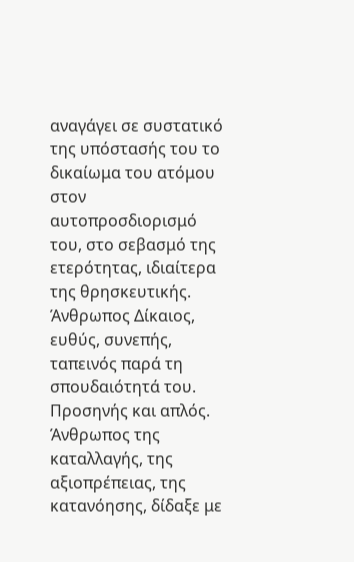αναγάγει σε συστατικό της υπόστασής του το δικαίωμα του ατόμου στον αυτοπροσδιορισμό του, στο σεβασμό της ετερότητας, ιδιαίτερα της θρησκευτικής. Άνθρωπος Δίκαιος, ευθύς, συνεπής, ταπεινός παρά τη σπουδαιότητά του. Προσηνής και απλός. Άνθρωπος της καταλλαγής, της αξιοπρέπειας, της κατανόησης, δίδαξε με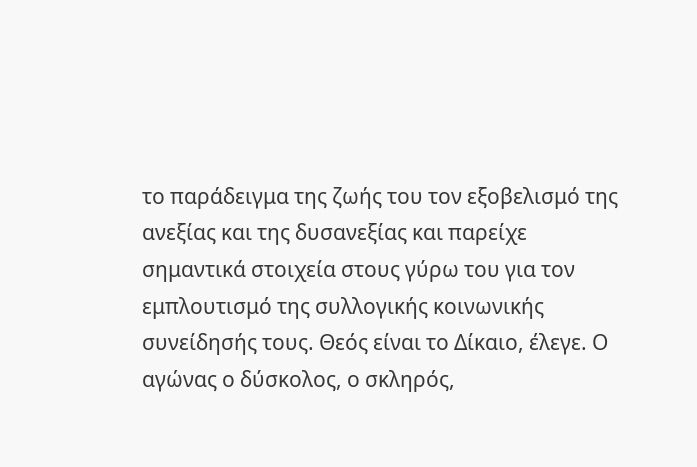το παράδειγμα της ζωής του τον εξοβελισμό της ανεξίας και της δυσανεξίας και παρείχε σημαντικά στοιχεία στους γύρω του για τον εμπλουτισμό της συλλογικής κοινωνικής συνείδησής τους. Θεός είναι το Δίκαιο, έλεγε. Ο αγώνας ο δύσκολος, ο σκληρός,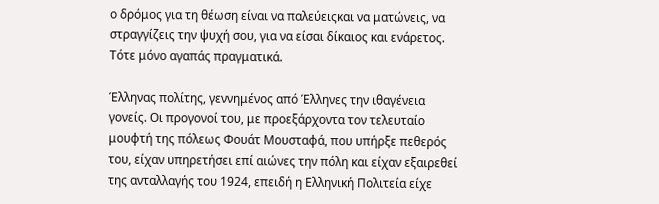ο δρόμος για τη θέωση είναι να παλεύειςκαι να ματώνεις, να στραγγίζεις την ψυχή σου, για να είσαι δίκαιος και ενάρετος. Τότε μόνο αγαπάς πραγματικά.

Έλληνας πολίτης, γεννημένος από Έλληνες την ιθαγένεια γονείς. Οι προγονοί του, με προεξάρχοντα τον τελευταίο μουφτή της πόλεως Φουάτ Μουσταφά, που υπήρξε πεθερός του, είχαν υπηρετήσει επί αιώνες την πόλη και είχαν εξαιρεθεί της ανταλλαγής του 1924, επειδή η Ελληνική Πολιτεία είχε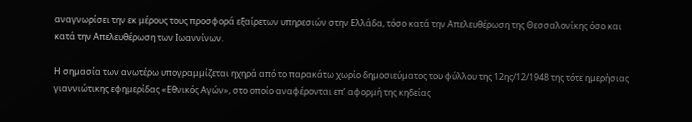αναγνωρίσει την εκ μέρους τους προσφορά εξαίρετων υπηρεσιών στην Ελλάδα, τόσο κατά την Απελευθέρωση της Θεσσαλονίκης όσο και κατά την Απελευθέρωση των Ιωαννίνων.

Η σημασία των ανωτέρω υπογραμμίζεται ηχηρά από το παρακάτω χωρίο δημοσιεύματος του φύλλου της 12ης/12/1948 της τότε ημερήσιας γιαννιώτικης εφημερίδας «Εθνικός Αγών», στο οποίο αναφέρονται επ’ αφορμή της κηδείας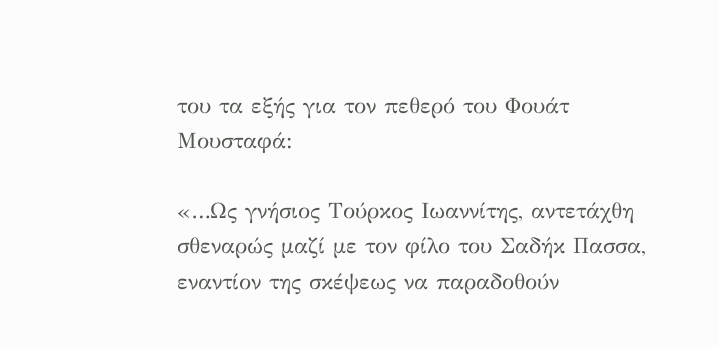του τα εξής για τον πεθερό του Φουάτ Μουσταφά:

«…Ως γνήσιος Τούρκος Ιωαννίτης, αντετάχθη σθεναρώς μαζί με τον φίλο του Σαδήκ Πασσα, εναντίον της σκέψεως να παραδοθούν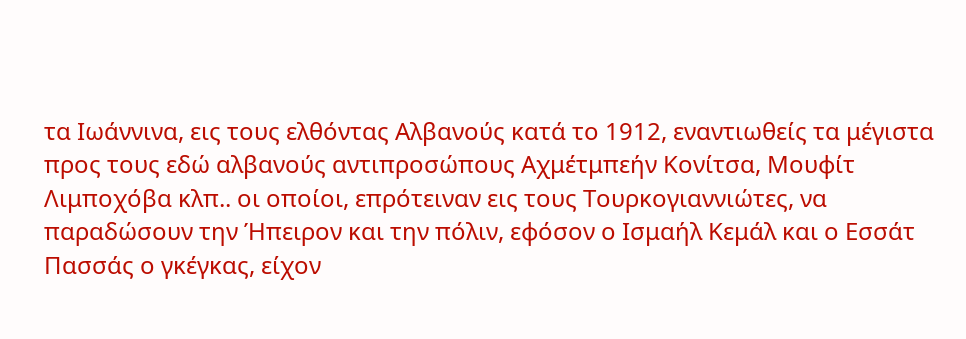τα Ιωάννινα, εις τους ελθόντας Αλβανούς κατά το 1912, εναντιωθείς τα μέγιστα προς τους εδώ αλβανούς αντιπροσώπους Αχμέτμπεήν Κονίτσα, Μουφίτ Λιμποχόβα κλπ.. οι οποίοι, επρότειναν εις τους Τουρκογιαννιώτες, να παραδώσουν την Ήπειρον και την πόλιν, εφόσον ο Ισμαήλ Κεμάλ και ο Εσσάτ Πασσάς ο γκέγκας, είχον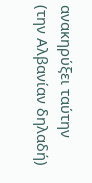ανακηρύξει ταύτην (την Αλβανίαν δηλαδή)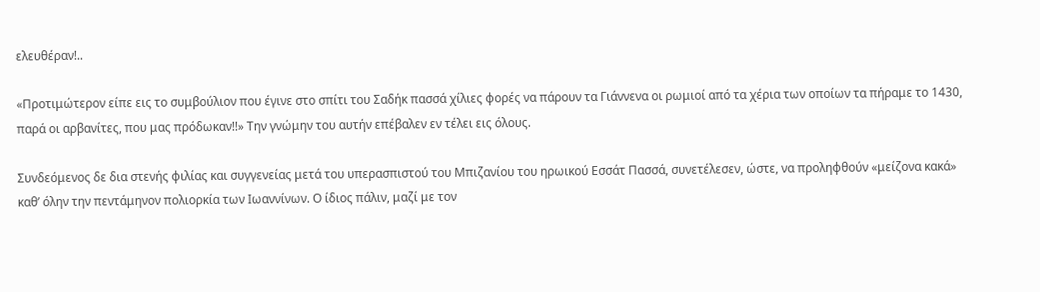ελευθέραν!..

«Προτιμώτερον είπε εις το συμβούλιον που έγινε στο σπίτι του Σαδήκ πασσά χίλιες φορές να πάρουν τα Γιάννενα οι ρωμιοί από τα χέρια των οποίων τα πήραμε το 1430, παρά οι αρβανίτες, που μας πρόδωκαν!!» Την γνώμην του αυτήν επέβαλεν εν τέλει εις όλους.

Συνδεόμενος δε δια στενής φιλίας και συγγενείας μετά του υπερασπιστού του Μπιζανίου του ηρωικού Εσσάτ Πασσά, συνετέλεσεν, ώστε, να προληφθούν «μείζονα κακά» καθ’ όλην την πεντάμηνον πολιορκία των Ιωαννίνων. Ο ίδιος πάλιν, μαζί με τον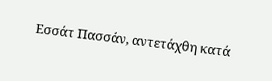Εσσάτ Πασσάν, αντετάχθη κατά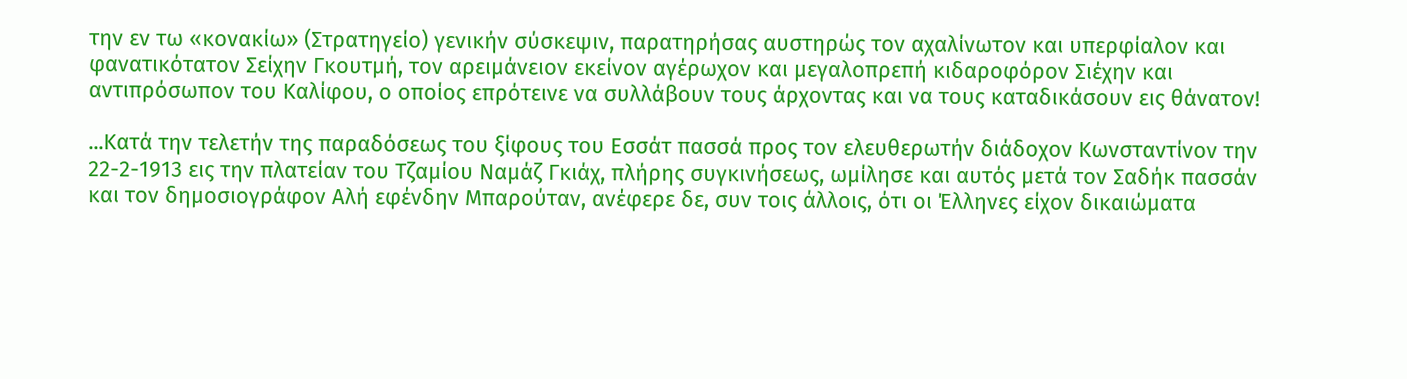την εν τω «κονακίω» (Στρατηγείο) γενικήν σύσκεψιν, παρατηρήσας αυστηρώς τον αχαλίνωτον και υπερφίαλον και φανατικότατον Σείχην Γκουτμή, τον αρειμάνειον εκείνον αγέρωχον και μεγαλοπρεπή κιδαροφόρον Σιέχην και αντιπρόσωπον του Καλίφου, ο οποίος επρότεινε να συλλάβουν τους άρχοντας και να τους καταδικάσουν εις θάνατον!

...Κατά την τελετήν της παραδόσεως του ξίφους του Εσσάτ πασσά προς τον ελευθερωτήν διάδοχον Κωνσταντίνον την 22-2-1913 εις την πλατείαν του Τζαμίου Ναμάζ Γκιάχ, πλήρης συγκινήσεως, ωμίλησε και αυτός μετά τον Σαδήκ πασσάν και τον δημοσιογράφον Αλή εφένδην Μπαρούταν, ανέφερε δε, συν τοις άλλοις, ότι οι Έλληνες είχον δικαιώματα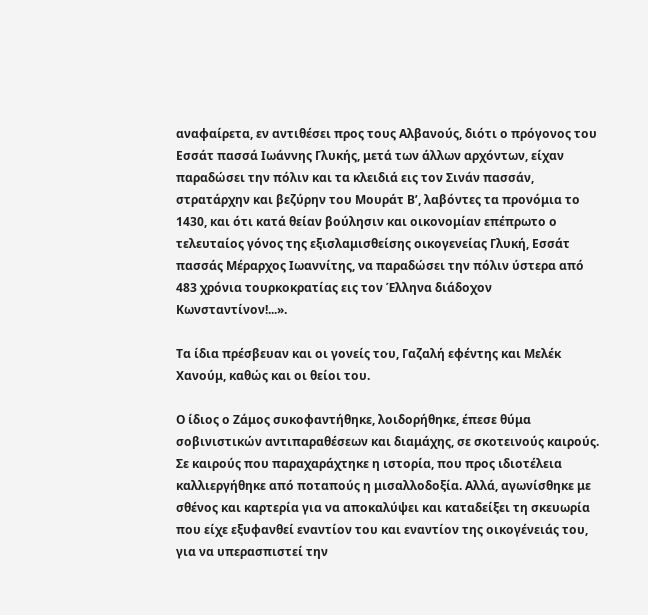αναφαίρετα, εν αντιθέσει προς τους Αλβανούς, διότι ο πρόγονος του Εσσάτ πασσά Ιωάννης Γλυκής, μετά των άλλων αρχόντων, είχαν παραδώσει την πόλιν και τα κλειδιά εις τον Σινάν πασσάν, στρατάρχην και βεζύρην του Μουράτ Β’, λαβόντες τα προνόμια το 1430, και ότι κατά θείαν βούλησιν και οικονομίαν επέπρωτο ο τελευταίος γόνος της εξισλαμισθείσης οικογενείας Γλυκή, Εσσάτ πασσάς Μέραρχος Ιωαννίτης, να παραδώσει την πόλιν ύστερα από 483 χρόνια τουρκοκρατίας εις τον Έλληνα διάδοχον Κωνσταντίνον!...».

Τα ίδια πρέσβευαν και οι γονείς του, Γαζαλή εφέντης και Μελέκ Χανούμ, καθώς και οι θείοι του.

Ο ίδιος ο Ζάμος συκοφαντήθηκε, λοιδορήθηκε, έπεσε θύμα σοβινιστικών αντιπαραθέσεων και διαμάχης, σε σκοτεινούς καιρούς. Σε καιρούς που παραχαράχτηκε η ιστορία, που προς ιδιοτέλεια καλλιεργήθηκε από ποταπούς η μισαλλοδοξία. Αλλά, αγωνίσθηκε με σθένος και καρτερία για να αποκαλύψει και καταδείξει τη σκευωρία που είχε εξυφανθεί εναντίον του και εναντίον της οικογένειάς του, για να υπερασπιστεί την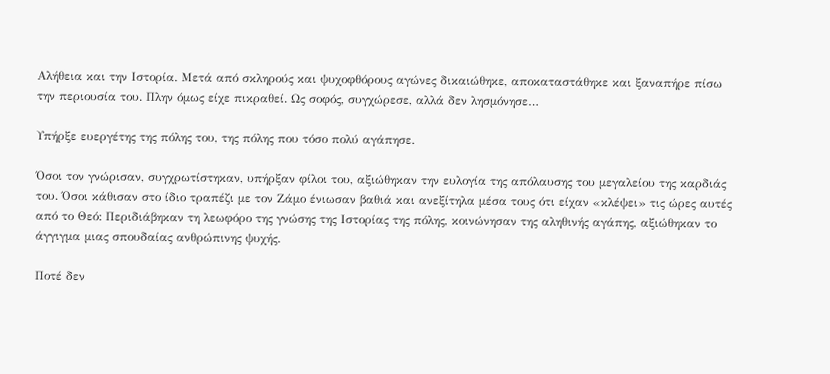Αλήθεια και την Ιστορία. Μετά από σκληρούς και ψυχοφθόρους αγώνες δικαιώθηκε, αποκαταστάθηκε και ξαναπήρε πίσω την περιουσία του. Πλην όμως είχε πικραθεί. Ως σοφός, συγχώρεσε, αλλά δεν λησμόνησε…

Υπήρξε ευεργέτης της πόλης του, της πόλης που τόσο πολύ αγάπησε.

Όσοι τον γνώρισαν, συγχρωτίστηκαν, υπήρξαν φίλοι του, αξιώθηκαν την ευλογία της απόλαυσης του μεγαλείου της καρδιάς του. Όσοι κάθισαν στο ίδιο τραπέζι με τον Ζάμο ένιωσαν βαθιά και ανεξίτηλα μέσα τους ότι είχαν «κλέψει» τις ώρες αυτές από το Θεό: Περιδιάβηκαν τη λεωφόρο της γνώσης της Ιστορίας της πόλης, κοινώνησαν της αληθινής αγάπης, αξιώθηκαν το άγγιγμα μιας σπουδαίας ανθρώπινης ψυχής.

Ποτέ δεν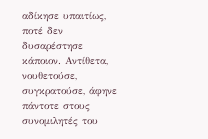αδίκησε υπαιτίως, ποτέ δεν δυσαρέστησε κάποιον. Αντίθετα, νουθετούσε, συγκρατούσε, άφηνε πάντοτε στους συνομιλητές του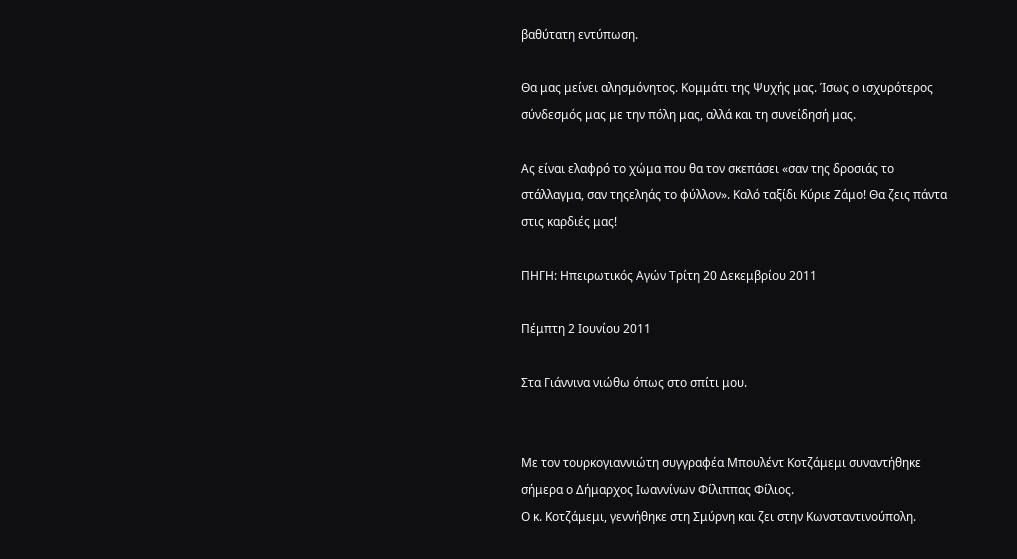βαθύτατη εντύπωση.

Θα μας μείνει αλησμόνητος. Κομμάτι της Ψυχής μας. Ίσως ο ισχυρότερος σύνδεσμός μας με την πόλη μας, αλλά και τη συνείδησή μας.

Ας είναι ελαφρό το χώμα που θα τον σκεπάσει «σαν της δροσιάς το στάλλαγμα, σαν τηςεληάς το φύλλον». Καλό ταξίδι Κύριε Ζάμο! Θα ζεις πάντα στις καρδιές μας!

ΠΗΓΗ: Ηπειρωτικός Αγών Τρίτη 20 Δεκεμβρίου 2011

Πέμπτη 2 Ιουνίου 2011

Στα Γιάννινα νιώθω όπως στο σπίτι μου.


Με τον τουρκογιαννιώτη συγγραφέα Μπουλέντ Κοτζάμεμι συναντήθηκε σήμερα ο Δήμαρχος Ιωαννίνων Φίλιππας Φίλιος.
Ο κ. Κοτζάμεμι, γεννήθηκε στη Σμύρνη και ζει στην Κωνσταντινούπολη.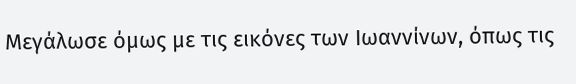Μεγάλωσε όμως με τις εικόνες των Ιωαννίνων, όπως τις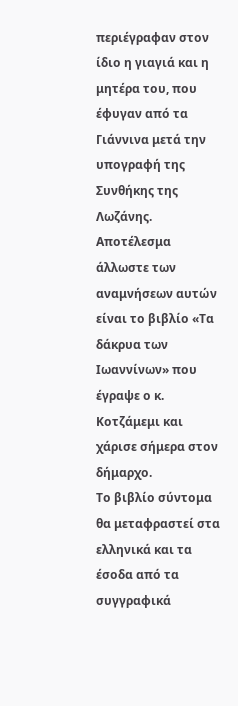περιέγραφαν στον ίδιο η γιαγιά και η μητέρα του, που έφυγαν από τα Γιάννινα μετά την υπογραφή της Συνθήκης της Λωζάνης.
Αποτέλεσμα άλλωστε των αναμνήσεων αυτών είναι το βιβλίο «Τα δάκρυα των Ιωαννίνων» που έγραψε ο κ. Κοτζάμεμι και χάρισε σήμερα στον δήμαρχο.
Το βιβλίο σύντομα θα μεταφραστεί στα ελληνικά και τα έσοδα από τα συγγραφικά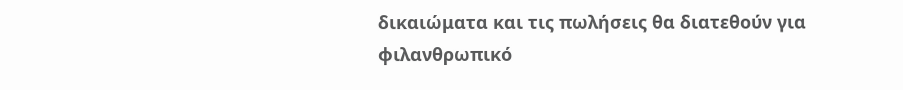δικαιώματα και τις πωλήσεις θα διατεθούν για φιλανθρωπικό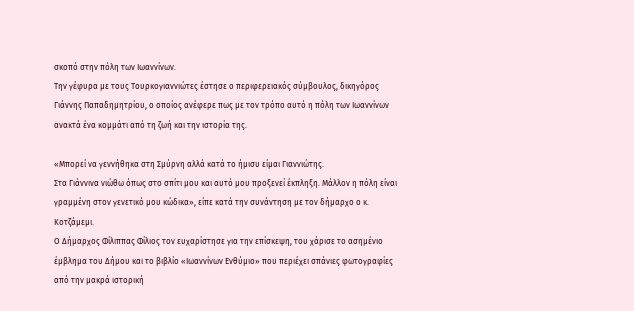σκοπό στην πόλη των Ιωαννίνων.
Την γέφυρα με τους Τουρκογιαννιώτες έστησε ο περιφερειακός σύμβουλος, δικηγόρος Γιάννης Παπαδημητρίου, ο οποίος ανέφερε πως με τον τρόπο αυτό η πόλη των Ιωαννίνων ανακτά ένα κομμάτι από τη ζωή και την ιστορία της.

«Μπορεί να γεννήθηκα στη Σμύρνη αλλά κατά το ήμισυ είμαι Γιαννιώτης.
Στα Γιάννινα νιώθω όπως στο σπίτι μου και αυτό μου προξενεί έκπληξη. Μάλλον η πόλη είναι γραμμένη στον γενετικό μου κώδικα», είπε κατά την συνάντηση με τον δήμαρχο ο κ. Κοτζάμεμι.
Ο Δήμαρχος Φίλιππας Φίλιος τον ευχαρίστησε για την επίσκεψη, του χάρισε το ασημένιο έμβλημα του Δήμου και το βιβλίο «Ιωαννίνων Ενθύμιο» που περιέχει σπάνιες φωτογραφίες από την μακρά ιστορική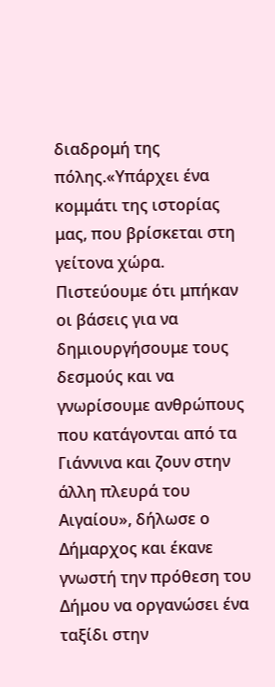διαδρομή της πόλης.«Υπάρχει ένα κομμάτι της ιστορίας μας, που βρίσκεται στη γείτονα χώρα.
Πιστεύουμε ότι μπήκαν οι βάσεις για να δημιουργήσουμε τους δεσμούς και να γνωρίσουμε ανθρώπους που κατάγονται από τα Γιάννινα και ζουν στην άλλη πλευρά του Αιγαίου», δήλωσε ο Δήμαρχος και έκανε γνωστή την πρόθεση του Δήμου να οργανώσει ένα ταξίδι στην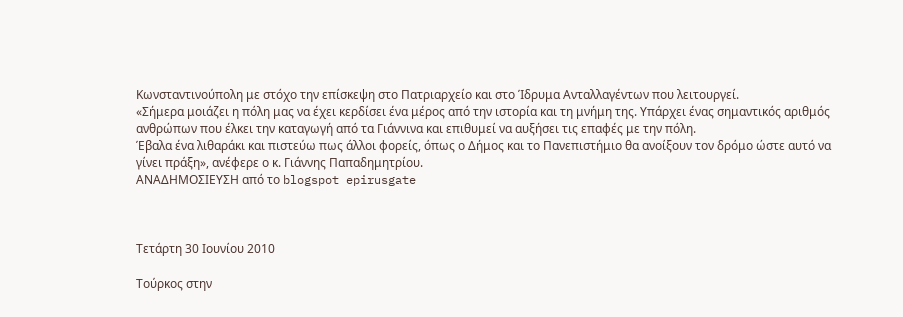Κωνσταντινούπολη με στόχο την επίσκεψη στο Πατριαρχείο και στο Ίδρυμα Ανταλλαγέντων που λειτουργεί.
«Σήμερα μοιάζει η πόλη μας να έχει κερδίσει ένα μέρος από την ιστορία και τη μνήμη της. Υπάρχει ένας σημαντικός αριθμός ανθρώπων που έλκει την καταγωγή από τα Γιάννινα και επιθυμεί να αυξήσει τις επαφές με την πόλη.
Έβαλα ένα λιθαράκι και πιστεύω πως άλλοι φορείς, όπως ο Δήμος και το Πανεπιστήμιο θα ανοίξουν τον δρόμο ώστε αυτό να γίνει πράξη», ανέφερε ο κ. Γιάννης Παπαδημητρίου.
ΑΝΑΔΗΜΟΣΙΕΥΣΗ από το blogspot epirusgate



Τετάρτη 30 Ιουνίου 2010

Τούρκος στην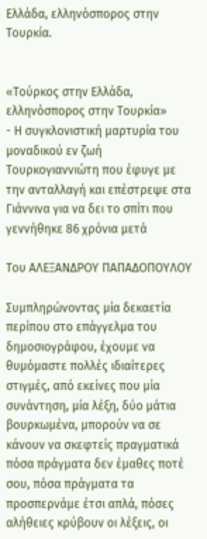Ελλάδα, ελληνόσπορος στην Τουρκία.


«Τούρκος στην Ελλάδα, ελληνόσπορος στην Τουρκία»
- Η συγκλονιστική μαρτυρία του μοναδικού εν ζωή Τουρκογιαννιώτη που έφυγε με την ανταλλαγή και επέστρεψε στα Γιάννινα για να δει το σπίτι που γεννήθηκε 86 χρόνια μετά

Του ΑΛΕΞΑΝΔΡΟΥ ΠΑΠΑΔΟΠΟΥΛΟΥ

Συμπληρώνοντας μία δεκαετία περίπου στο επάγγελμα του δημοσιογράφου, έχουμε να θυμόμαστε πολλές ιδιαίτερες στιγμές, από εκείνες που μία συνάντηση, μία λέξη, δύο μάτια βουρκωμένα, μπορούν να σε κάνουν να σκεφτείς πραγματικά πόσα πράγματα δεν έμαθες ποτέ σου, πόσα πράγματα τα προσπερνάμε έτσι απλά, πόσες αλήθειες κρύβουν οι λέξεις, οι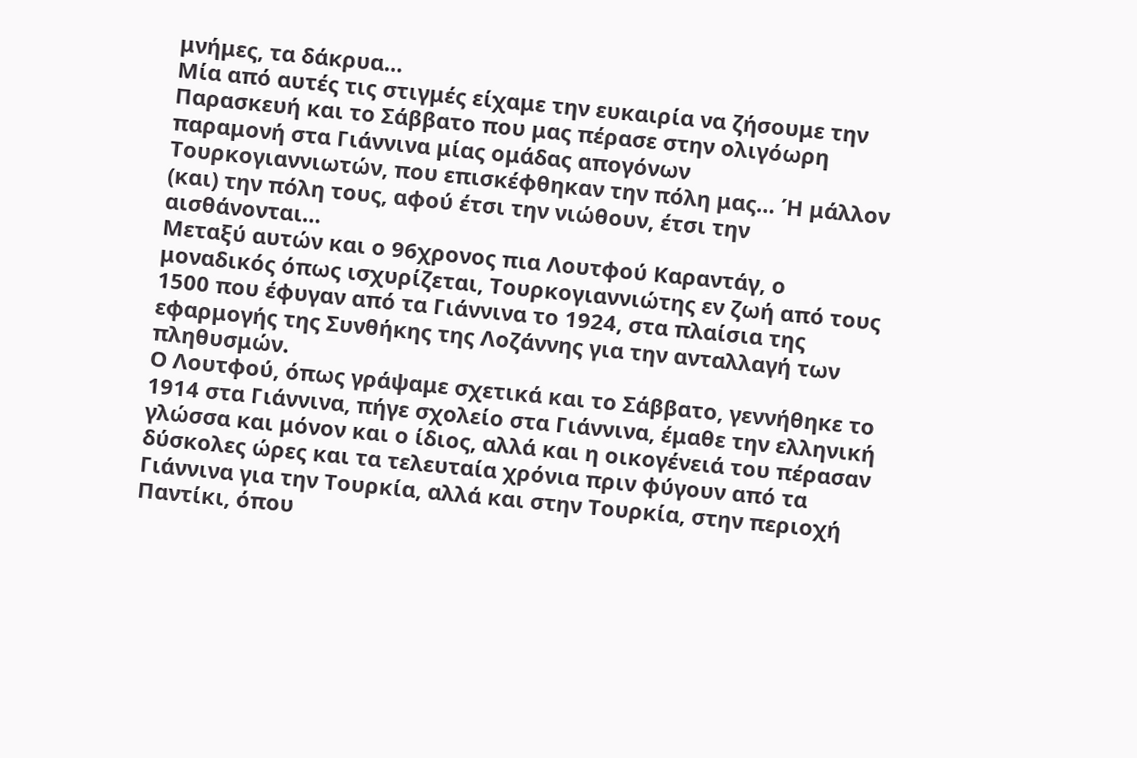μνήμες, τα δάκρυα…
Μία από αυτές τις στιγμές είχαμε την ευκαιρία να ζήσουμε την Παρασκευή και το Σάββατο που μας πέρασε στην ολιγόωρη παραμονή στα Γιάννινα μίας ομάδας απογόνων Τουρκογιαννιωτών, που επισκέφθηκαν την πόλη μας… Ή μάλλον (και) την πόλη τους, αφού έτσι την νιώθουν, έτσι την αισθάνονται…
Μεταξύ αυτών και ο 96χρονος πια Λουτφού Καραντάγ, ο μοναδικός όπως ισχυρίζεται, Τουρκογιαννιώτης εν ζωή από τους 1500 που έφυγαν από τα Γιάννινα το 1924, στα πλαίσια της εφαρμογής της Συνθήκης της Λοζάννης για την ανταλλαγή των πληθυσμών.
Ο Λουτφού, όπως γράψαμε σχετικά και το Σάββατο, γεννήθηκε το 1914 στα Γιάννινα, πήγε σχολείο στα Γιάννινα, έμαθε την ελληνική γλώσσα και μόνον και ο ίδιος, αλλά και η οικογένειά του πέρασαν δύσκολες ώρες και τα τελευταία χρόνια πριν φύγουν από τα Γιάννινα για την Τουρκία, αλλά και στην Τουρκία, στην περιοχή Παντίκι, όπου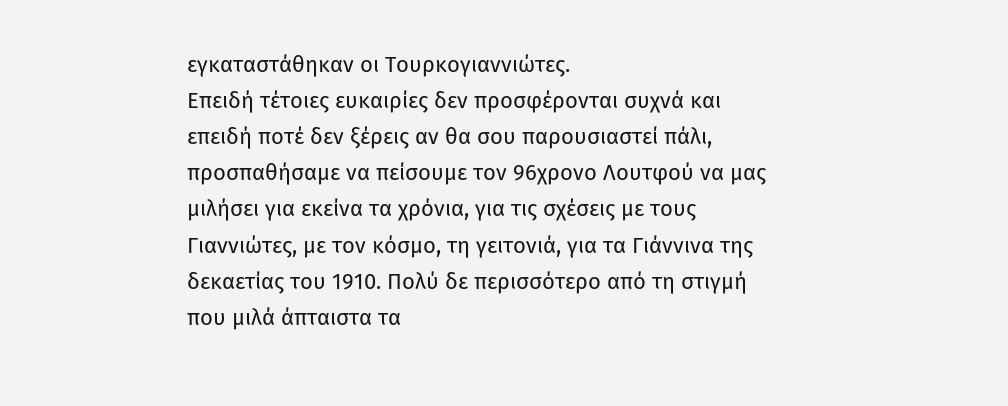εγκαταστάθηκαν οι Τουρκογιαννιώτες.
Επειδή τέτοιες ευκαιρίες δεν προσφέρονται συχνά και επειδή ποτέ δεν ξέρεις αν θα σου παρουσιαστεί πάλι, προσπαθήσαμε να πείσουμε τον 96χρονο Λουτφού να μας μιλήσει για εκείνα τα χρόνια, για τις σχέσεις με τους Γιαννιώτες, με τον κόσμο, τη γειτονιά, για τα Γιάννινα της δεκαετίας του 1910. Πολύ δε περισσότερο από τη στιγμή που μιλά άπταιστα τα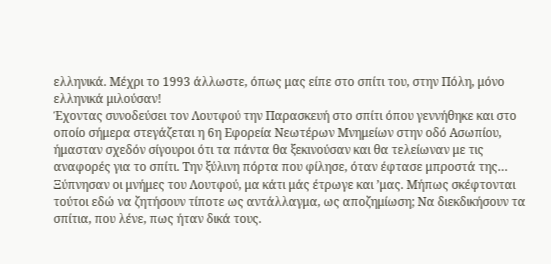ελληνικά. Μέχρι το 1993 άλλωστε, όπως μας είπε στο σπίτι του, στην Πόλη, μόνο ελληνικά μιλούσαν!
Έχοντας συνοδεύσει τον Λουτφού την Παρασκευή στο σπίτι όπου γεννήθηκε και στο οποίο σήμερα στεγάζεται η 6η Εφορεία Νεωτέρων Μνημείων στην οδό Ασωπίου, ήμασταν σχεδόν σίγουροι ότι τα πάντα θα ξεκινούσαν και θα τελείωναν με τις αναφορές για το σπίτι. Την ξύλινη πόρτα που φίλησε, όταν έφτασε μπροστά της… Ξύπνησαν οι μνήμες του Λουτφού, μα κάτι μάς έτρωγε και ’μας. Μήπως σκέφτονται τούτοι εδώ να ζητήσουν τίποτε ως αντάλλαγμα, ως αποζημίωση; Να διεκδικήσουν τα σπίτια, που λένε, πως ήταν δικά τους.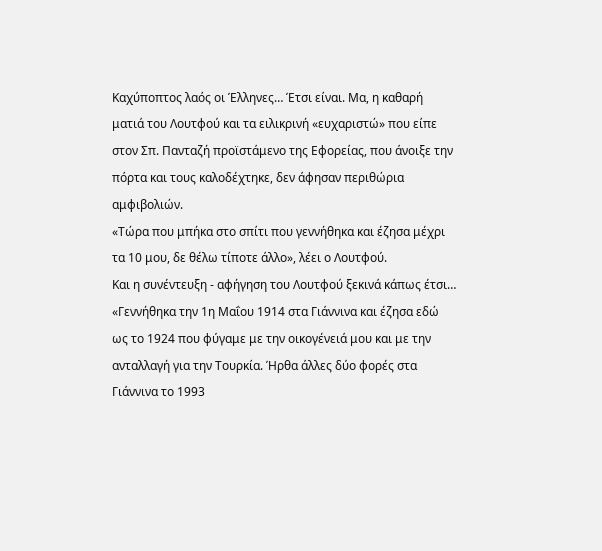Καχύποπτος λαός οι Έλληνες… Έτσι είναι. Μα, η καθαρή ματιά του Λουτφού και τα ειλικρινή «ευχαριστώ» που είπε στον Σπ. Πανταζή προϊστάμενο της Εφορείας, που άνοιξε την πόρτα και τους καλοδέχτηκε, δεν άφησαν περιθώρια αμφιβολιών.
«Τώρα που μπήκα στο σπίτι που γεννήθηκα και έζησα μέχρι τα 10 μου, δε θέλω τίποτε άλλο», λέει ο Λουτφού.
Και η συνέντευξη - αφήγηση του Λουτφού ξεκινά κάπως έτσι…
«Γεννήθηκα την 1η Μαΐου 1914 στα Γιάννινα και έζησα εδώ ως το 1924 που φύγαμε με την οικογένειά μου και με την ανταλλαγή για την Τουρκία. Ήρθα άλλες δύο φορές στα Γιάννινα το 1993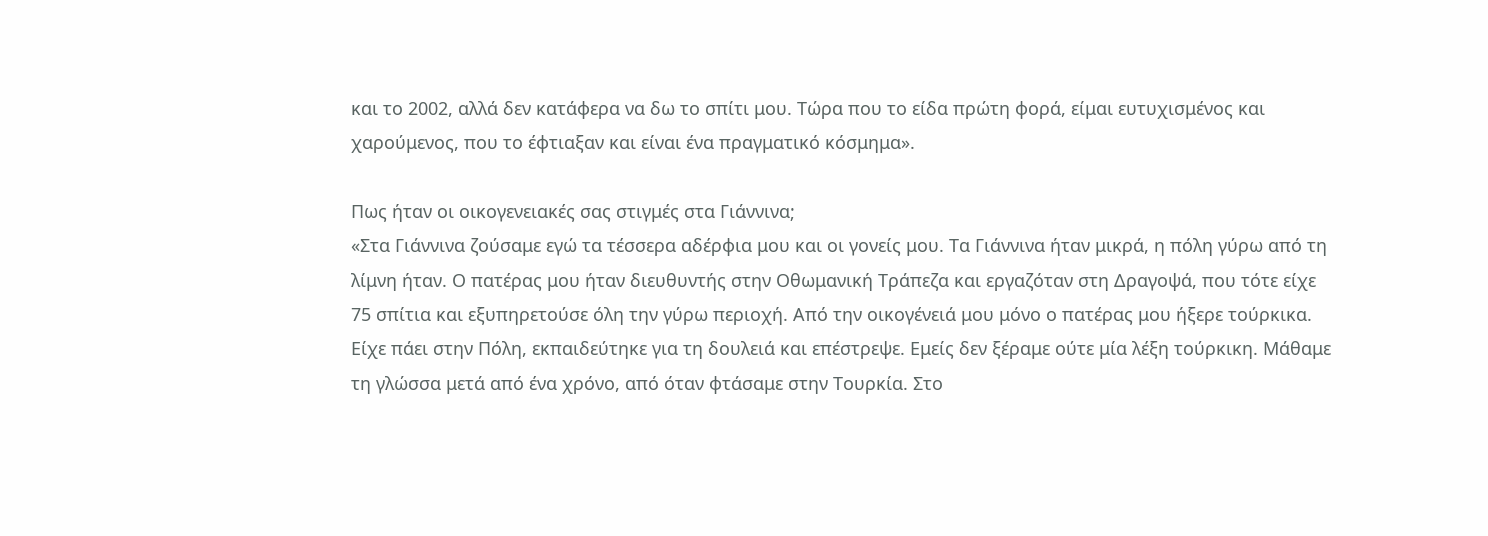και το 2002, αλλά δεν κατάφερα να δω το σπίτι μου. Τώρα που το είδα πρώτη φορά, είμαι ευτυχισμένος και χαρούμενος, που το έφτιαξαν και είναι ένα πραγματικό κόσμημα».

Πως ήταν οι οικογενειακές σας στιγμές στα Γιάννινα;
«Στα Γιάννινα ζούσαμε εγώ τα τέσσερα αδέρφια μου και οι γονείς μου. Τα Γιάννινα ήταν μικρά, η πόλη γύρω από τη λίμνη ήταν. Ο πατέρας μου ήταν διευθυντής στην Οθωμανική Τράπεζα και εργαζόταν στη Δραγοψά, που τότε είχε 75 σπίτια και εξυπηρετούσε όλη την γύρω περιοχή. Από την οικογένειά μου μόνο ο πατέρας μου ήξερε τούρκικα. Είχε πάει στην Πόλη, εκπαιδεύτηκε για τη δουλειά και επέστρεψε. Εμείς δεν ξέραμε ούτε μία λέξη τούρκικη. Μάθαμε τη γλώσσα μετά από ένα χρόνο, από όταν φτάσαμε στην Τουρκία. Στο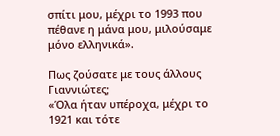σπίτι μου, μέχρι το 1993 που πέθανε η μάνα μου, μιλούσαμε μόνο ελληνικά».

Πως ζούσατε με τους άλλους Γιαννιώτες;
«Όλα ήταν υπέροχα, μέχρι το 1921 και τότε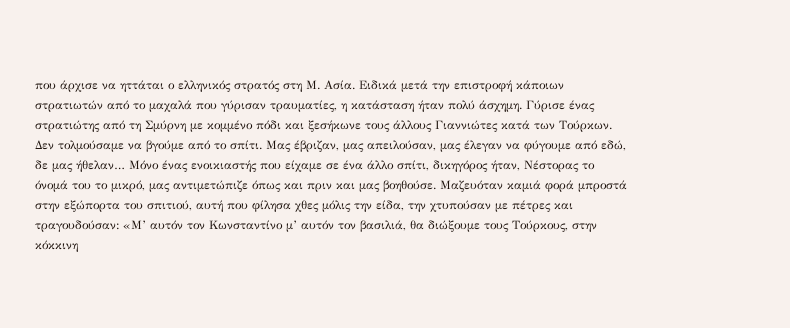που άρχισε να ηττάται ο ελληνικός στρατός στη Μ. Ασία. Ειδικά μετά την επιστροφή κάποιων στρατιωτών από το μαχαλά που γύρισαν τραυματίες, η κατάσταση ήταν πολύ άσχημη. Γύρισε ένας στρατιώτης από τη Σμύρνη με κομμένο πόδι και ξεσήκωνε τους άλλους Γιαννιώτες κατά των Τούρκων. Δεν τολμούσαμε να βγούμε από το σπίτι. Μας έβριζαν, μας απειλούσαν, μας έλεγαν να φύγουμε από εδώ, δε μας ήθελαν… Μόνο ένας ενοικιαστής που είχαμε σε ένα άλλο σπίτι, δικηγόρος ήταν, Νέστορας το όνομά του το μικρό, μας αντιμετώπιζε όπως και πριν και μας βοηθούσε. Μαζευόταν καμιά φορά μπροστά στην εξώπορτα του σπιτιού, αυτή που φίλησα χθες μόλις την είδα, την χτυπούσαν με πέτρες και τραγουδούσαν: «Μ’ αυτόν τον Κωνσταντίνο μ’ αυτόν τον βασιλιά, θα διώξουμε τους Τούρκους, στην κόκκινη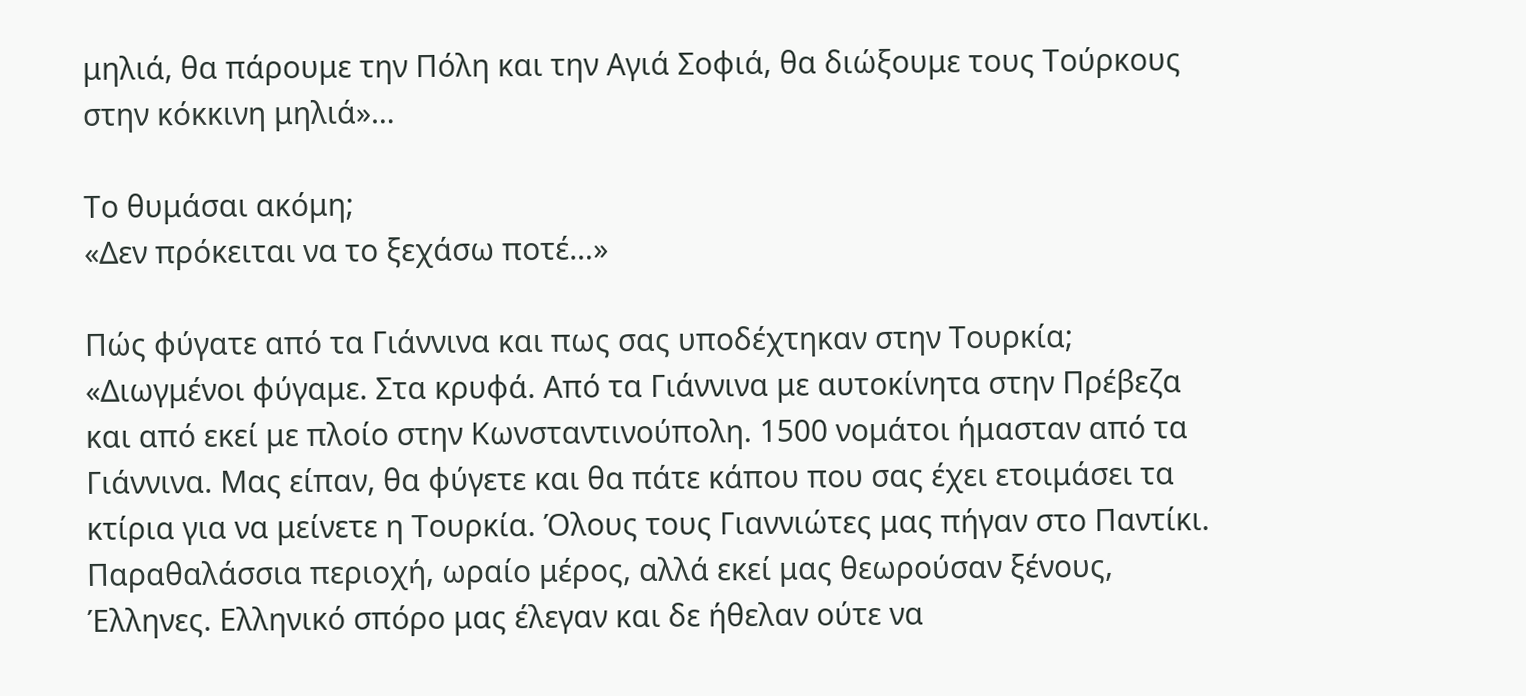μηλιά, θα πάρουμε την Πόλη και την Αγιά Σοφιά, θα διώξουμε τους Τούρκους στην κόκκινη μηλιά»…

Το θυμάσαι ακόμη;
«Δεν πρόκειται να το ξεχάσω ποτέ…»

Πώς φύγατε από τα Γιάννινα και πως σας υποδέχτηκαν στην Τουρκία;
«Διωγμένοι φύγαμε. Στα κρυφά. Από τα Γιάννινα με αυτοκίνητα στην Πρέβεζα και από εκεί με πλοίο στην Κωνσταντινούπολη. 1500 νομάτοι ήμασταν από τα Γιάννινα. Μας είπαν, θα φύγετε και θα πάτε κάπου που σας έχει ετοιμάσει τα κτίρια για να μείνετε η Τουρκία. Όλους τους Γιαννιώτες μας πήγαν στο Παντίκι. Παραθαλάσσια περιοχή, ωραίο μέρος, αλλά εκεί μας θεωρούσαν ξένους, Έλληνες. Ελληνικό σπόρο μας έλεγαν και δε ήθελαν ούτε να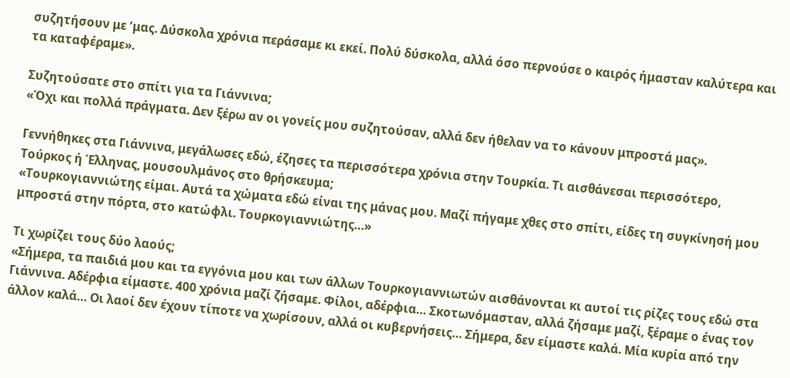συζητήσουν με ’μας. Δύσκολα χρόνια περάσαμε κι εκεί. Πολύ δύσκολα, αλλά όσο περνούσε ο καιρός ήμασταν καλύτερα και τα καταφέραμε».

Συζητούσατε στο σπίτι για τα Γιάννινα;
«Όχι και πολλά πράγματα. Δεν ξέρω αν οι γονείς μου συζητούσαν, αλλά δεν ήθελαν να το κάνουν μπροστά μας».

Γεννήθηκες στα Γιάννινα, μεγάλωσες εδώ, έζησες τα περισσότερα χρόνια στην Τουρκία. Τι αισθάνεσαι περισσότερο, Τούρκος ή Έλληνας, μουσουλμάνος στο θρήσκευμα;
«Τουρκογιαννιώτης είμαι. Αυτά τα χώματα εδώ είναι της μάνας μου. Μαζί πήγαμε χθες στο σπίτι, είδες τη συγκίνησή μου μπροστά στην πόρτα, στο κατώφλι. Τουρκογιαννιώτης…»

Τι χωρίζει τους δύο λαούς;
«Σήμερα, τα παιδιά μου και τα εγγόνια μου και των άλλων Τουρκογιαννιωτών αισθάνονται κι αυτοί τις ρίζες τους εδώ στα Γιάννινα. Αδέρφια είμαστε. 400 χρόνια μαζί ζήσαμε. Φίλοι, αδέρφια… Σκοτωνόμασταν, αλλά ζήσαμε μαζί, ξέραμε ο ένας τον άλλον καλά… Οι λαοί δεν έχουν τίποτε να χωρίσουν, αλλά οι κυβερνήσεις… Σήμερα, δεν είμαστε καλά. Μία κυρία από την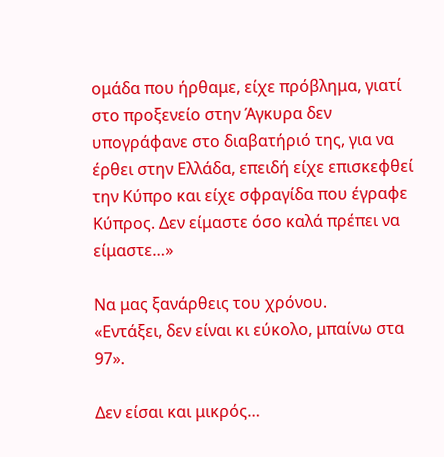ομάδα που ήρθαμε, είχε πρόβλημα, γιατί στο προξενείο στην Άγκυρα δεν υπογράφανε στο διαβατήριό της, για να έρθει στην Ελλάδα, επειδή είχε επισκεφθεί την Κύπρο και είχε σφραγίδα που έγραφε Κύπρος. Δεν είμαστε όσο καλά πρέπει να είμαστε…»

Να μας ξανάρθεις του χρόνου.
«Εντάξει, δεν είναι κι εύκολο, μπαίνω στα 97».

Δεν είσαι και μικρός…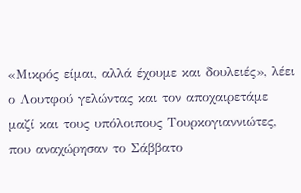«Μικρός είμαι, αλλά έχουμε και δουλειές», λέει ο Λουτφού γελώντας και τον αποχαιρετάμε μαζί και τους υπόλοιπους Τουρκογιαννιώτες, που αναχώρησαν το Σάββατο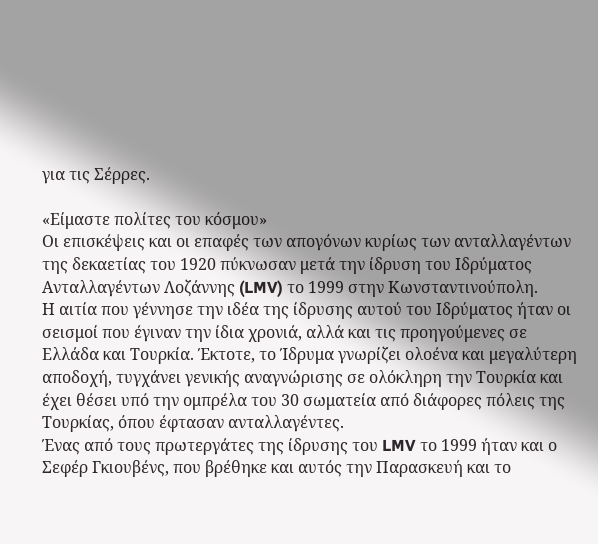για τις Σέρρες.

«Είμαστε πολίτες του κόσμου»
Οι επισκέψεις και οι επαφές των απογόνων κυρίως των ανταλλαγέντων της δεκαετίας του 1920 πύκνωσαν μετά την ίδρυση του Ιδρύματος Ανταλλαγέντων Λοζάννης (LMV) το 1999 στην Κωνσταντινούπολη.
Η αιτία που γέννησε την ιδέα της ίδρυσης αυτού του Ιδρύματος ήταν οι σεισμοί που έγιναν την ίδια χρονιά, αλλά και τις προηγούμενες σε Ελλάδα και Τουρκία. Έκτοτε, το Ίδρυμα γνωρίζει ολοένα και μεγαλύτερη αποδοχή, τυγχάνει γενικής αναγνώρισης σε ολόκληρη την Τουρκία και έχει θέσει υπό την ομπρέλα του 30 σωματεία από διάφορες πόλεις της Τουρκίας, όπου έφτασαν ανταλλαγέντες.
Ένας από τους πρωτεργάτες της ίδρυσης του LMV το 1999 ήταν και ο Σεφέρ Γκιουβένς, που βρέθηκε και αυτός την Παρασκευή και το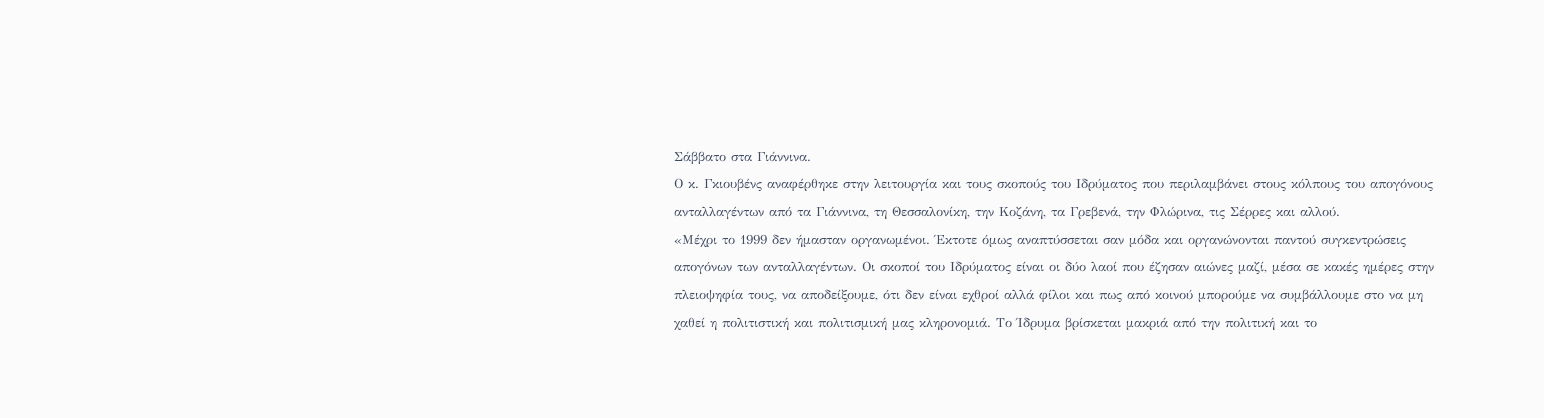Σάββατο στα Γιάννινα.
Ο κ. Γκιουβένς αναφέρθηκε στην λειτουργία και τους σκοπούς του Ιδρύματος που περιλαμβάνει στους κόλπους του απογόνους ανταλλαγέντων από τα Γιάννινα, τη Θεσσαλονίκη, την Κοζάνη, τα Γρεβενά, την Φλώρινα, τις Σέρρες και αλλού.
«Μέχρι το 1999 δεν ήμασταν οργανωμένοι. Έκτοτε όμως αναπτύσσεται σαν μόδα και οργανώνονται παντού συγκεντρώσεις απογόνων των ανταλλαγέντων. Οι σκοποί του Ιδρύματος είναι οι δύο λαοί που έζησαν αιώνες μαζί, μέσα σε κακές ημέρες στην πλειοψηφία τους, να αποδείξουμε, ότι δεν είναι εχθροί αλλά φίλοι και πως από κοινού μπορούμε να συμβάλλουμε στο να μη χαθεί η πολιτιστική και πολιτισμική μας κληρονομιά. Το Ίδρυμα βρίσκεται μακριά από την πολιτική και το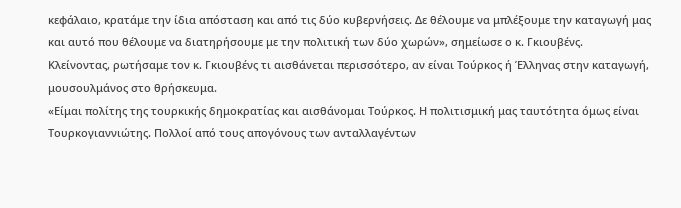κεφάλαιο, κρατάμε την ίδια απόσταση και από τις δύο κυβερνήσεις. Δε θέλουμε να μπλέξουμε την καταγωγή μας και αυτό που θέλουμε να διατηρήσουμε με την πολιτική των δύο χωρών», σημείωσε ο κ. Γκιουβένς.
Κλείνοντας, ρωτήσαμε τον κ. Γκιουβένς τι αισθάνεται περισσότερο, αν είναι Τούρκος ή Έλληνας στην καταγωγή, μουσουλμάνος στο θρήσκευμα.
«Είμαι πολίτης της τουρκικής δημοκρατίας και αισθάνομαι Τούρκος. Η πολιτισμική μας ταυτότητα όμως είναι Τουρκογιαννιώτης. Πολλοί από τους απογόνους των ανταλλαγέντων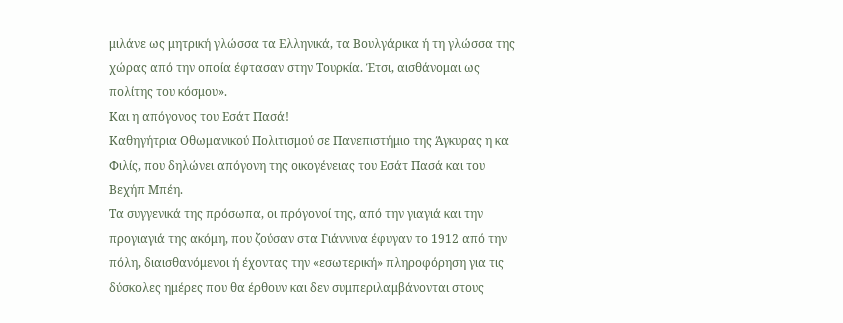μιλάνε ως μητρική γλώσσα τα Ελληνικά, τα Βουλγάρικα ή τη γλώσσα της χώρας από την οποία έφτασαν στην Τουρκία. Έτσι, αισθάνομαι ως πολίτης του κόσμου».
Και η απόγονος του Εσάτ Πασά!
Καθηγήτρια Οθωμανικού Πολιτισμού σε Πανεπιστήμιο της Άγκυρας η κα Φιλίς, που δηλώνει απόγονη της οικογένειας του Εσάτ Πασά και του Βεχήπ Μπέη.
Τα συγγενικά της πρόσωπα, οι πρόγονοί της, από την γιαγιά και την προγιαγιά της ακόμη, που ζούσαν στα Γιάννινα έφυγαν το 1912 από την πόλη, διαισθανόμενοι ή έχοντας την «εσωτερική» πληροφόρηση για τις δύσκολες ημέρες που θα έρθουν και δεν συμπεριλαμβάνονται στους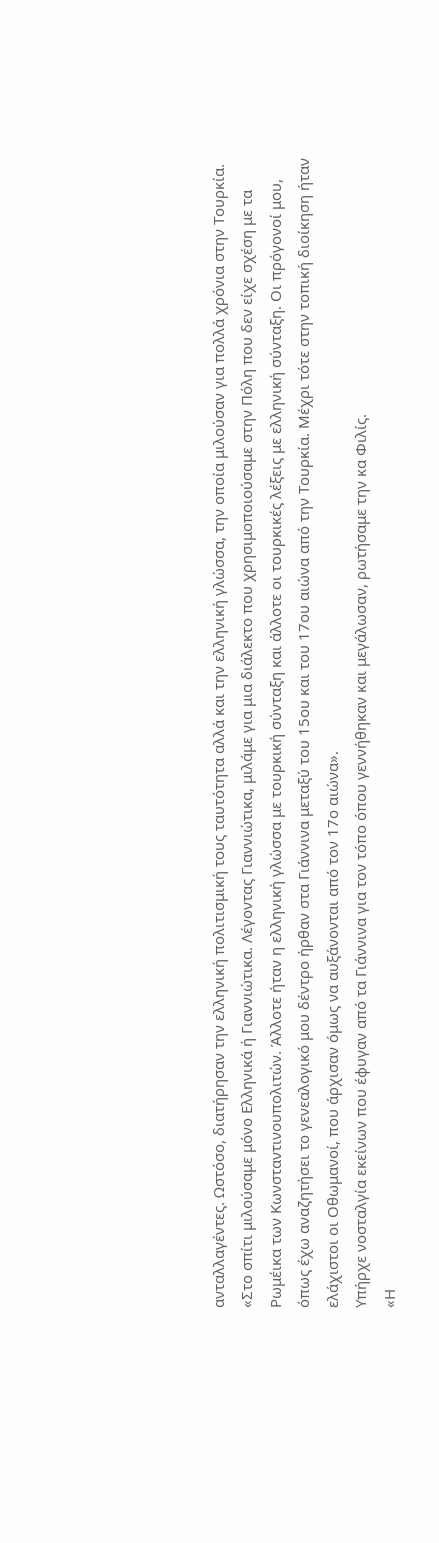ανταλλαγέντες. Ωστόσο, διατήρησαν την ελληνική πολιτισμική τους ταυτότητα αλλά και την ελληνική γλώσσα, την οποία μιλούσαν για πολλά χρόνια στην Τουρκία.
«Στο σπίτι μιλούσαμε μόνο Ελληνικά ή Γιαννιώτικα. Λέγοντας Γιαννιώτικα, μιλάμε για μια διάλεκτο που χρησιμοποιούσαμε στην Πόλη που δεν είχε σχέση με τα Ρωμέικα των Κωνσταντινουπολιτών. Άλλοτε ήταν η ελληνική γλώσσα με τουρκική σύνταξη και άλλοτε οι τουρκικές λέξεις με ελληνική σύνταξη. Οι πρόγονοί μου, όπως έχω αναζητήσει το γενεαλογικό μου δέντρο ήρθαν στα Γιάννινα μεταξύ του 15ου και του 17ου αιώνα από την Τουρκία. Μέχρι τότε στην τοπική διοίκηση ήταν ελάχιστοι οι Οθωμανοί, που άρχισαν όμως να αυξάνονται από τον 17ο αιώνα».
Υπήρχε νοσταλγία εκείνων που έφυγαν από τα Γιάννινα για τον τόπο όπου γεννήθηκαν και μεγάλωσαν, ρωτήσαμε την κα Φιλίς.
«Η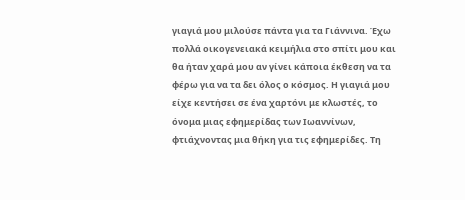γιαγιά μου μιλούσε πάντα για τα Γιάννινα. Έχω πολλά οικογενειακά κειμήλια στο σπίτι μου και θα ήταν χαρά μου αν γίνει κάποια έκθεση να τα φέρω για να τα δει όλος ο κόσμος. Η γιαγιά μου είχε κεντήσει σε ένα χαρτόνι με κλωστές, το όνομα μιας εφημερίδας των Ιωαννίνων, φτιάχνοντας μια θήκη για τις εφημερίδες. Τη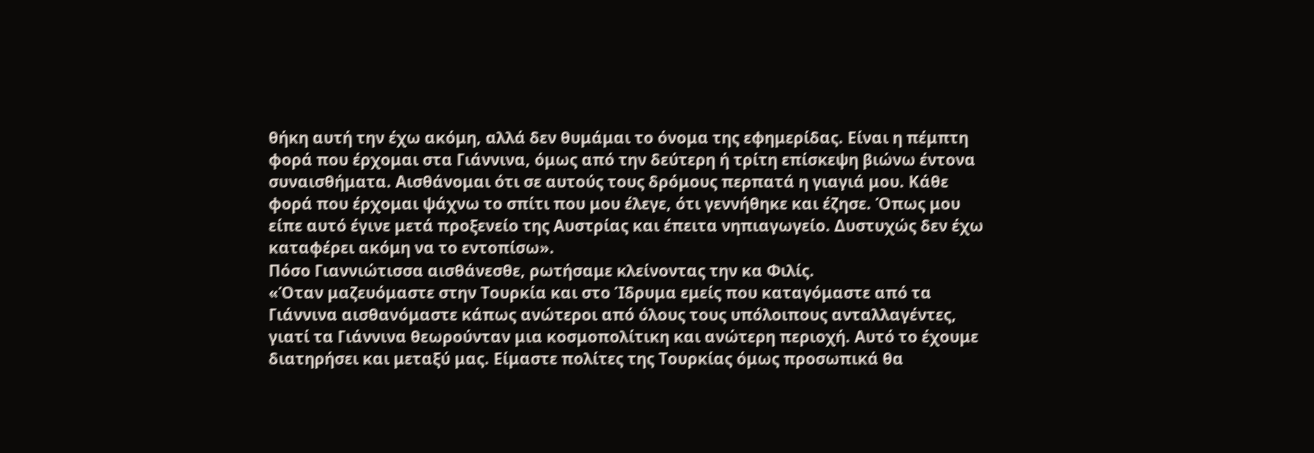θήκη αυτή την έχω ακόμη, αλλά δεν θυμάμαι το όνομα της εφημερίδας. Είναι η πέμπτη φορά που έρχομαι στα Γιάννινα, όμως από την δεύτερη ή τρίτη επίσκεψη βιώνω έντονα συναισθήματα. Αισθάνομαι ότι σε αυτούς τους δρόμους περπατά η γιαγιά μου. Κάθε φορά που έρχομαι ψάχνω το σπίτι που μου έλεγε, ότι γεννήθηκε και έζησε. Όπως μου είπε αυτό έγινε μετά προξενείο της Αυστρίας και έπειτα νηπιαγωγείο. Δυστυχώς δεν έχω καταφέρει ακόμη να το εντοπίσω».
Πόσο Γιαννιώτισσα αισθάνεσθε, ρωτήσαμε κλείνοντας την κα Φιλίς.
«Όταν μαζευόμαστε στην Τουρκία και στο Ίδρυμα εμείς που καταγόμαστε από τα Γιάννινα αισθανόμαστε κάπως ανώτεροι από όλους τους υπόλοιπους ανταλλαγέντες, γιατί τα Γιάννινα θεωρούνταν μια κοσμοπολίτικη και ανώτερη περιοχή. Αυτό το έχουμε διατηρήσει και μεταξύ μας. Είμαστε πολίτες της Τουρκίας όμως προσωπικά θα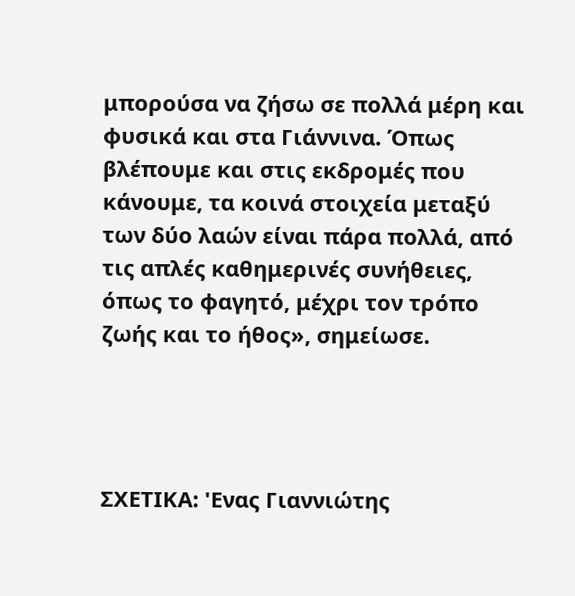μπορούσα να ζήσω σε πολλά μέρη και φυσικά και στα Γιάννινα. Όπως βλέπουμε και στις εκδρομές που κάνουμε, τα κοινά στοιχεία μεταξύ των δύο λαών είναι πάρα πολλά, από τις απλές καθημερινές συνήθειες, όπως το φαγητό, μέχρι τον τρόπο ζωής και το ήθος», σημείωσε.




ΣΧΕΤΙΚΑ: 'Ενας Γιαννιώτης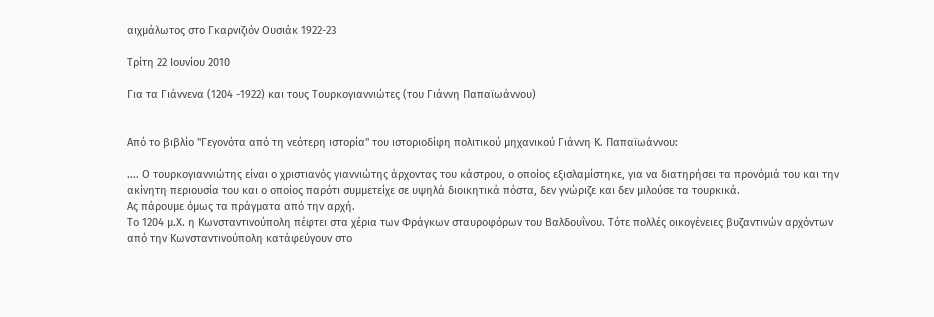αιχμάλωτος στο Γκαρνιζιόν Ουσιάκ 1922-23

Τρίτη 22 Ιουνίου 2010

Για τα Γιάννενα (1204 -1922) και τους Τουρκογιαννιώτες (του Γιάννη Παπαϊωάννου)


Από το βιβλίο "Γεγονότα από τη νεότερη ιστορία" του ιστοριοδίφη πολιτικού μηχανικού Γιάννη Κ. Παπαϊωάννου:

.... Ο τουρκογιαννιώτης είναι ο χριστιανός γιαννιώτης άρχοντας του κάστρου, ο οποίος εξισλαμίστηκε, για να διατηρήσει τα προνόμιά του και την ακίνητη περιουσία του και ο οποίος παρότι συμμετείχε σε υψηλά διοικητικά πόστα, δεν γνώριζε και δεν μιλούσε τα τουρκικά.
Ας πάρουμε όμως τα πράγματα από την αρχή.
Το 1204 μ.Χ. η Κωνσταντινούπολη πέφτει στα χέρια των Φράγκων σταυροφόρων του Βαλδουΐνου. Τότε πολλές οικογένειες βυζαντινών αρχόντων από την Κωνσταντινούπολη κατάφεύγουν στο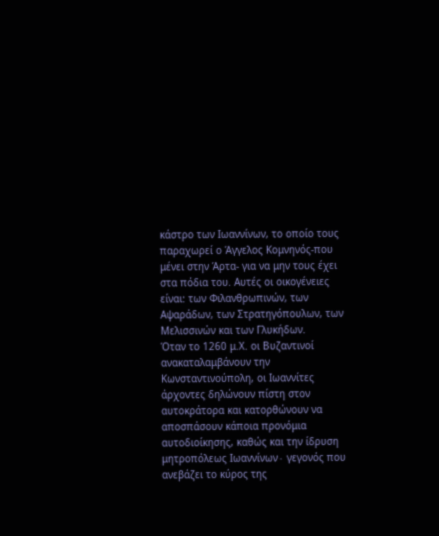κάστρο των Ιωαννίνων, το οποίο τους παραχωρεί ο Άγγελος Κομνηνός-που μένει στην Άρτα- για να μην τους έχει στα πόδια του. Αυτές οι οικογένειες είναι: των Φιλανθρωπινών, των Αψαράδων, των Στρατηγόπουλων, των Μελισσινών και των Γλυκήδων.
Όταν το 1260 μ.Χ. οι Βυζαντινοί ανακαταλαμβάνουν την Κωνσταντινούπολη, οι Ιωαννίτες άρχοντες δηλώνουν πίστη στον αυτοκράτορα και κατορθώνουν να αποσπάσουν κάποια προνόμια αυτοδιοίκησης, καθώς και την ίδρυση μητροπόλεως Ιωαννίνων∙ γεγονός που ανεβάζει το κύρος της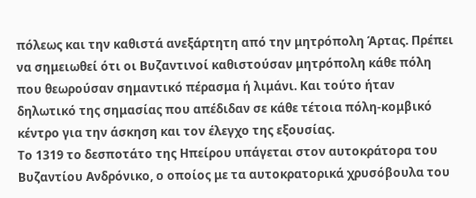πόλεως και την καθιστά ανεξάρτητη από την μητρόπολη Άρτας. Πρέπει να σημειωθεί ότι οι Βυζαντινοί καθιστούσαν μητρόπολη κάθε πόλη που θεωρούσαν σημαντικό πέρασμα ή λιμάνι. Και τούτο ήταν δηλωτικό της σημασίας που απέδιδαν σε κάθε τέτοια πόλη-κομβικό κέντρο για την άσκηση και τον έλεγχο της εξουσίας.
Το 1319 το δεσποτάτο της Ηπείρου υπάγεται στον αυτοκράτορα του Βυζαντίου Ανδρόνικο, ο οποίος με τα αυτοκρατορικά χρυσόβουλα του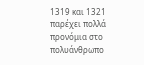1319 και 1321 παρέχει πολλά προνόμια στο πολυάνθρωπο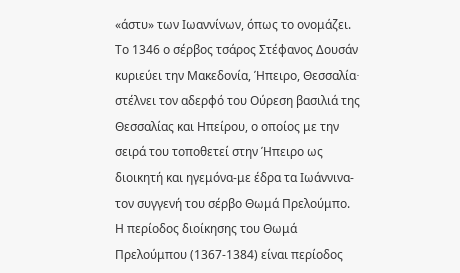«άστυ» των Ιωαννίνων, όπως το ονομάζει.
Το 1346 ο σέρβος τσάρος Στέφανος Δουσάν κυριεύει την Μακεδονία, Ήπειρο, Θεσσαλία∙ στέλνει τον αδερφό του Ούρεση βασιλιά της Θεσσαλίας και Ηπείρου, ο οποίος με την σειρά του τοποθετεί στην Ήπειρο ως διοικητή και ηγεμόνα-με έδρα τα Ιωάννινα- τον συγγενή του σέρβο Θωμά Πρελούμπο.
Η περίοδος διοίκησης του Θωμά Πρελούμπου (1367-1384) είναι περίοδος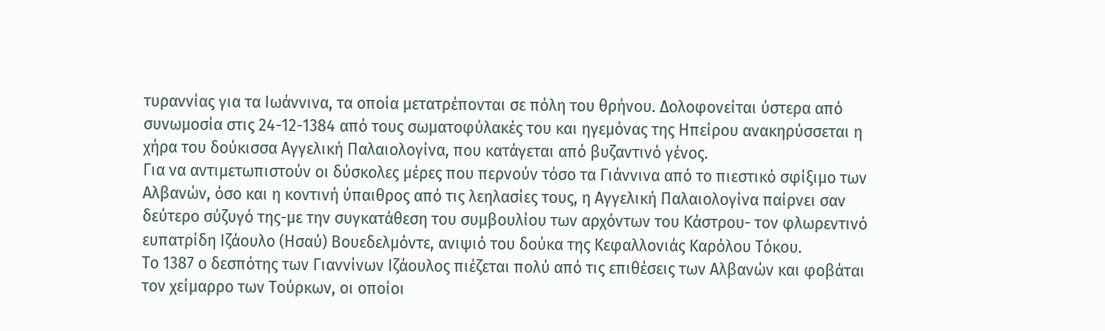τυραννίας για τα Ιωάννινα, τα οποία μετατρέπονται σε πόλη του θρήνου. Δολοφονείται ύστερα από συνωμοσία στις 24-12-1384 από τους σωματοφύλακές του και ηγεμόνας της Ηπείρου ανακηρύσσεται η χήρα του δούκισσα Αγγελική Παλαιολογίνα, που κατάγεται από βυζαντινό γένος.
Για να αντιμετωπιστούν οι δύσκολες μέρες που περνούν τόσο τα Γιάννινα από το πιεστικό σφίξιμο των Αλβανών, όσο και η κοντινή ύπαιθρος από τις λεηλασίες τους, η Αγγελική Παλαιολογίνα παίρνει σαν δεύτερο σύζυγό της-με την συγκατάθεση του συμβουλίου των αρχόντων του Κάστρου- τον φλωρεντινό ευπατρίδη Ιζάουλο (Ησαύ) Βουεδελμόντε, ανιψιό του δούκα της Κεφαλλονιάς Καρόλου Τόκου.
Το 1387 ο δεσπότης των Γιαννίνων Ιζάουλος πιέζεται πολύ από τις επιθέσεις των Αλβανών και φοβάται τον χείμαρρο των Τούρκων, οι οποίοι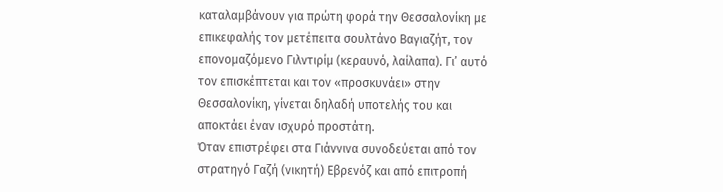καταλαμβάνουν για πρώτη φορά την Θεσσαλονίκη με επικεφαλής τον μετέπειτα σουλτάνο Βαγιαζήτ, τον επονομαζόμενο Γιλντιρίμ (κεραυνό, λαίλαπα). Γι’ αυτό τον επισκέπτεται και τον «προσκυνάει» στην Θεσσαλονίκη, γίνεται δηλαδή υποτελής του και αποκτάει έναν ισχυρό προστάτη.
Όταν επιστρέφει στα Γιάννινα συνοδεύεται από τον στρατηγό Γαζή (νικητή) Εβρενόζ και από επιτροπή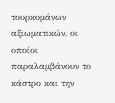τουρκομάνων αξιωματικών, οι οποίοι παραλαμβάνουν το κάστρο και την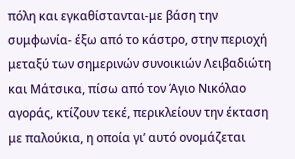πόλη και εγκαθίστανται-με βάση την συμφωνία- έξω από το κάστρο, στην περιοχή μεταξύ των σημερινών συνοικιών Λειβαδιώτη και Μάτσικα, πίσω από τον Άγιο Νικόλαο αγοράς, κτίζουν τεκέ, περικλείουν την έκταση με παλούκια, η οποία γι’ αυτό ονομάζεται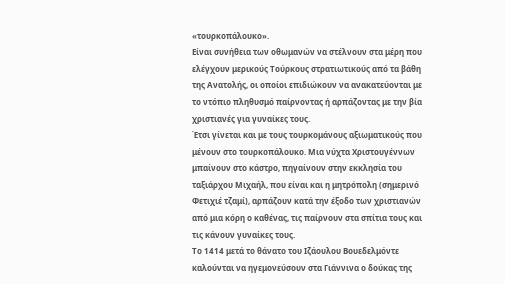«τουρκοπάλουκο».
Είναι συνήθεια των οθωμανών να στέλνουν στα μέρη που ελέγχουν μερικούς Τούρκους στρατιωτικούς από τα βάθη της Ανατολής, οι οποίοι επιδιώκουν να ανακατεύονται με το ντόπιο πληθυσμό παίρνοντας ή αρπάζοντας με την βία χριστιανές για γυναίκες τους.
Έτσι γίνεται και με τους τουρκομάνους αξιωματικούς που μένουν στο τουρκοπάλουκο. Μια νύχτα Χριστουγέννων μπαίνουν στο κάστρο, πηγαίνουν στην εκκλησία του ταξιάρχου Μιχαήλ, που είναι και η μητρόπολη (σημερινό Φετιχιέ τζαμί), αρπάζουν κατά την έξοδο των χριστιανών από μια κόρη ο καθένας, τις παίρνουν στα σπίτια τους και τις κάνουν γυναίκες τους.
Το 1414 μετά το θάνατο του Ιζάουλου Βουεδελμόντε καλούνται να ηγεμονεύσουν στα Γιάννινα ο δούκας της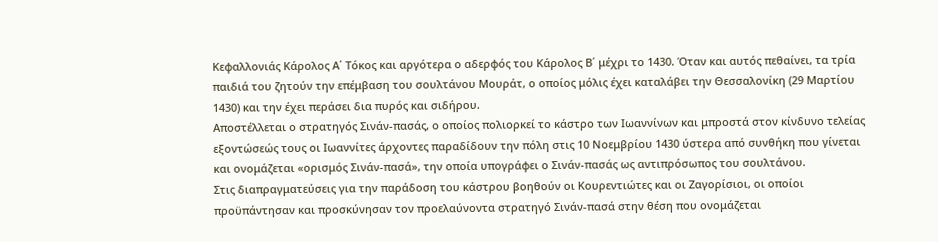Κεφαλλονιάς Κάρολος Α΄ Τόκος και αργότερα ο αδερφός του Κάρολος Β΄ μέχρι το 1430. Όταν και αυτός πεθαίνει, τα τρία παιδιά του ζητούν την επέμβαση του σουλτάνου Μουράτ, ο οποίος μόλις έχει καταλάβει την Θεσσαλονίκη (29 Μαρτίου 1430) και την έχει περάσει δια πυρός και σιδήρου.
Αποστέλλεται ο στρατηγός Σινάν-πασάς, ο οποίος πολιορκεί το κάστρο των Ιωαννίνων και μπροστά στον κίνδυνο τελείας εξοντώσεώς τους οι Ιωαννίτες άρχοντες παραδίδουν την πόλη στις 10 Νοεμβρίου 1430 ύστερα από συνθήκη που γίνεται και ονομάζεται «ορισμός Σινάν-πασά», την οποία υπογράφει ο Σινάν-πασάς ως αντιπρόσωπος του σουλτάνου.
Στις διαπραγματεύσεις για την παράδοση του κάστρου βοηθούν οι Κουρεντιώτες και οι Ζαγορίσιοι, οι οποίοι προϋπάντησαν και προσκύνησαν τον προελαύνοντα στρατηγό Σινάν-πασά στην θέση που ονομάζεται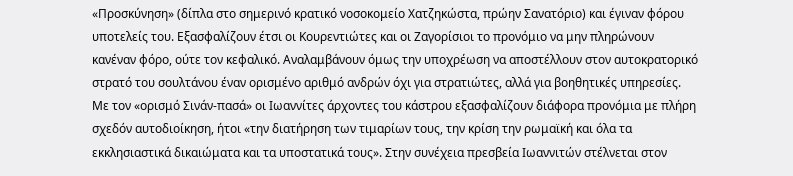«Προσκύνηση» (δίπλα στο σημερινό κρατικό νοσοκομείο Χατζηκώστα, πρώην Σανατόριο) και έγιναν φόρου υποτελείς του. Εξασφαλίζουν έτσι οι Κουρεντιώτες και οι Ζαγορίσιοι το προνόμιο να μην πληρώνουν κανέναν φόρο, ούτε τον κεφαλικό. Αναλαμβάνουν όμως την υποχρέωση να αποστέλλουν στον αυτοκρατορικό στρατό του σουλτάνου έναν ορισμένο αριθμό ανδρών όχι για στρατιώτες, αλλά για βοηθητικές υπηρεσίες.
Με τον «ορισμό Σινάν-πασά» οι Ιωαννίτες άρχοντες του κάστρου εξασφαλίζουν διάφορα προνόμια με πλήρη σχεδόν αυτοδιοίκηση, ήτοι «την διατήρηση των τιμαρίων τους, την κρίση την ρωμαϊκή και όλα τα εκκλησιαστικά δικαιώματα και τα υποστατικά τους». Στην συνέχεια πρεσβεία Ιωαννιτών στέλνεται στον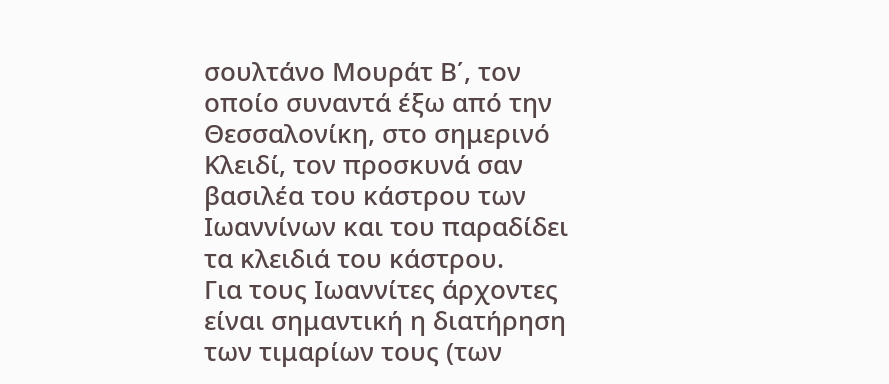σουλτάνο Μουράτ Β΄, τον οποίο συναντά έξω από την Θεσσαλονίκη, στο σημερινό Κλειδί, τον προσκυνά σαν βασιλέα του κάστρου των Ιωαννίνων και του παραδίδει τα κλειδιά του κάστρου.
Για τους Ιωαννίτες άρχοντες είναι σημαντική η διατήρηση των τιμαρίων τους (των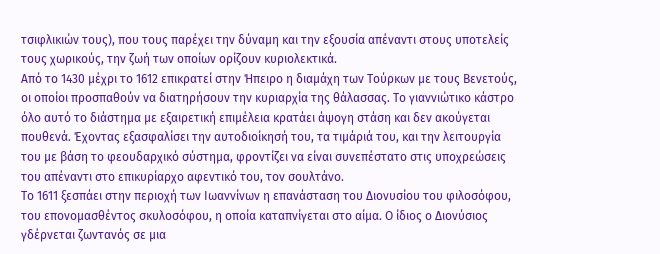τσιφλικιών τους), που τους παρέχει την δύναμη και την εξουσία απέναντι στους υποτελείς τους χωρικούς, την ζωή των οποίων ορίζουν κυριολεκτικά.
Από το 1430 μέχρι το 1612 επικρατεί στην Ήπειρο η διαμάχη των Τούρκων με τους Βενετούς, οι οποίοι προσπαθούν να διατηρήσουν την κυριαρχία της θάλασσας. Το γιαννιώτικο κάστρο όλο αυτό το διάστημα με εξαιρετική επιμέλεια κρατάει άψογη στάση και δεν ακούγεται πουθενά. Έχοντας εξασφαλίσει την αυτοδιοίκησή του, τα τιμάριά του, και την λειτουργία του με βάση το φεουδαρχικό σύστημα, φροντίζει να είναι συνεπέστατο στις υποχρεώσεις του απέναντι στο επικυρίαρχο αφεντικό του, τον σουλτάνο.
Το 1611 ξεσπάει στην περιοχή των Ιωαννίνων η επανάσταση του Διονυσίου του φιλοσόφου, του επονομασθέντος σκυλοσόφου, η οποία καταπνίγεται στο αίμα. Ο ίδιος ο Διονύσιος γδέρνεται ζωντανός σε μια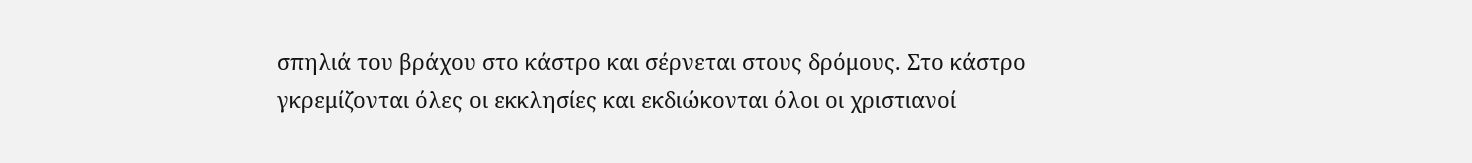σπηλιά του βράχου στο κάστρο και σέρνεται στους δρόμους. Στο κάστρο γκρεμίζονται όλες οι εκκλησίες και εκδιώκονται όλοι οι χριστιανοί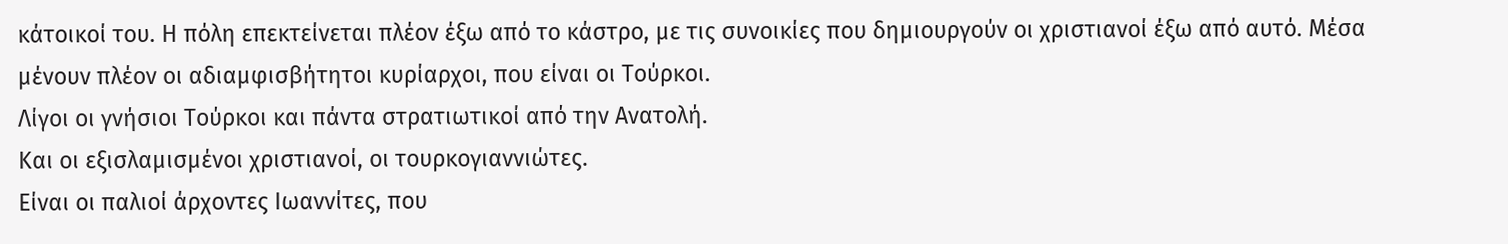κάτοικοί του. Η πόλη επεκτείνεται πλέον έξω από το κάστρο, με τις συνοικίες που δημιουργούν οι χριστιανοί έξω από αυτό. Μέσα μένουν πλέον οι αδιαμφισβήτητοι κυρίαρχοι, που είναι οι Τούρκοι.
Λίγοι οι γνήσιοι Τούρκοι και πάντα στρατιωτικοί από την Ανατολή.
Και οι εξισλαμισμένοι χριστιανοί, οι τουρκογιαννιώτες.
Είναι οι παλιοί άρχοντες Ιωαννίτες, που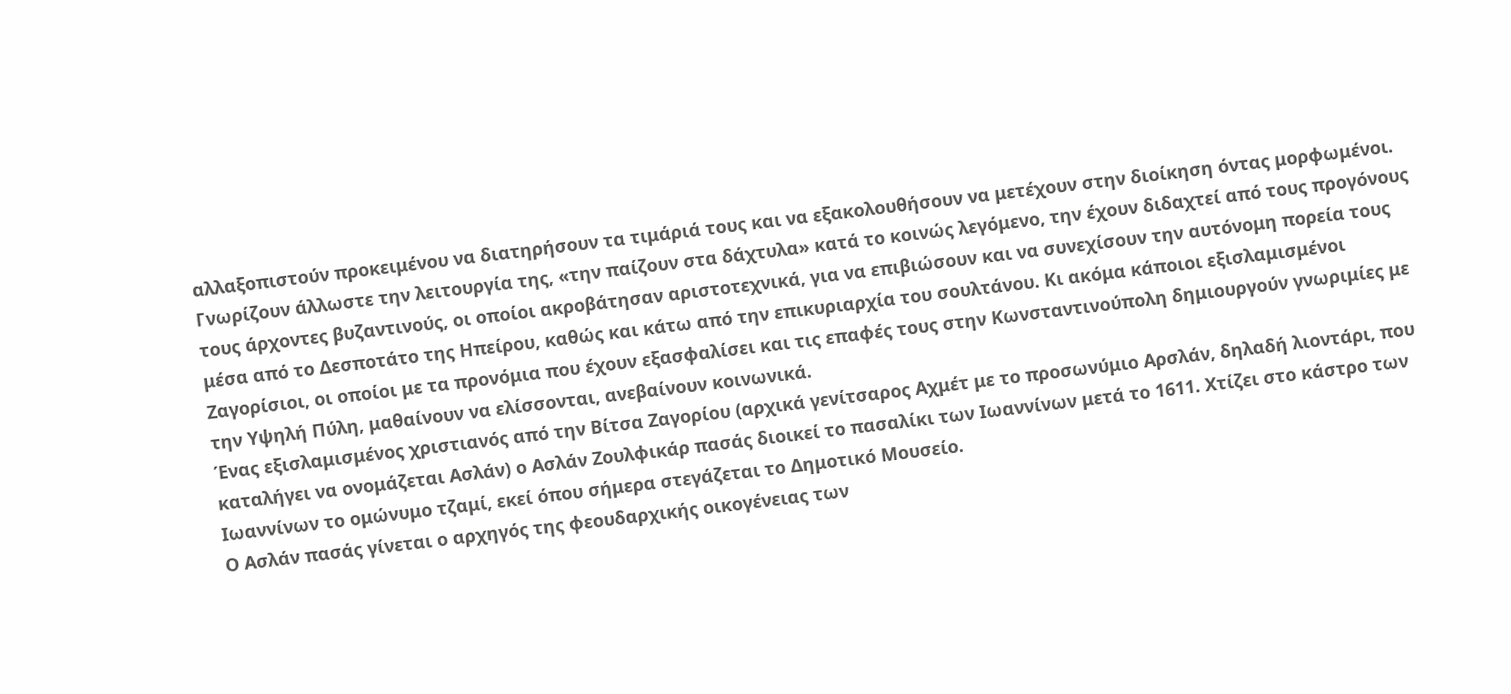αλλαξοπιστούν προκειμένου να διατηρήσουν τα τιμάριά τους και να εξακολουθήσουν να μετέχουν στην διοίκηση όντας μορφωμένοι. Γνωρίζουν άλλωστε την λειτουργία της, «την παίζουν στα δάχτυλα» κατά το κοινώς λεγόμενο, την έχουν διδαχτεί από τους προγόνους τους άρχοντες βυζαντινούς, οι οποίοι ακροβάτησαν αριστοτεχνικά, για να επιβιώσουν και να συνεχίσουν την αυτόνομη πορεία τους μέσα από το Δεσποτάτο της Ηπείρου, καθώς και κάτω από την επικυριαρχία του σουλτάνου. Κι ακόμα κάποιοι εξισλαμισμένοι Ζαγορίσιοι, οι οποίοι με τα προνόμια που έχουν εξασφαλίσει και τις επαφές τους στην Κωνσταντινούπολη δημιουργούν γνωριμίες με την Υψηλή Πύλη, μαθαίνουν να ελίσσονται, ανεβαίνουν κοινωνικά.
Ένας εξισλαμισμένος χριστιανός από την Βίτσα Ζαγορίου (αρχικά γενίτσαρος Αχμέτ με το προσωνύμιο Αρσλάν, δηλαδή λιοντάρι, που καταλήγει να ονομάζεται Ασλάν) ο Ασλάν Ζουλφικάρ πασάς διοικεί το πασαλίκι των Ιωαννίνων μετά το 1611. Χτίζει στο κάστρο των Ιωαννίνων το ομώνυμο τζαμί, εκεί όπου σήμερα στεγάζεται το Δημοτικό Μουσείο.
Ο Ασλάν πασάς γίνεται ο αρχηγός της φεουδαρχικής οικογένειας των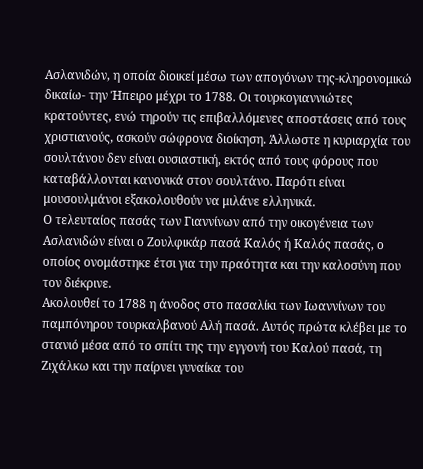Ασλανιδών, η οποία διοικεί μέσω των απογόνων της-κληρονομικώ δικαίω- την Ήπειρο μέχρι το 1788. Οι τουρκογιαννιώτες κρατούντες, ενώ τηρούν τις επιβαλλόμενες αποστάσεις από τους χριστιανούς, ασκούν σώφρονα διοίκηση. Άλλωστε η κυριαρχία του σουλτάνου δεν είναι ουσιαστική, εκτός από τους φόρους που καταβάλλονται κανονικά στον σουλτάνο. Παρότι είναι μουσουλμάνοι εξακολουθούν να μιλάνε ελληνικά.
Ο τελευταίος πασάς των Γιαννίνων από την οικογένεια των Ασλανιδών είναι ο Ζουλφικάρ πασά Καλός ή Καλός πασάς, ο οποίος ονομάστηκε έτσι για την πραότητα και την καλοσύνη που τον διέκρινε.
Ακολουθεί το 1788 η άνοδος στο πασαλίκι των Ιωαννίνων του παμπόνηρου τουρκαλβανού Αλή πασά. Αυτός πρώτα κλέβει με το στανιό μέσα από το σπίτι της την εγγονή του Καλού πασά, τη Ζιχάλκω και την παίρνει γυναίκα του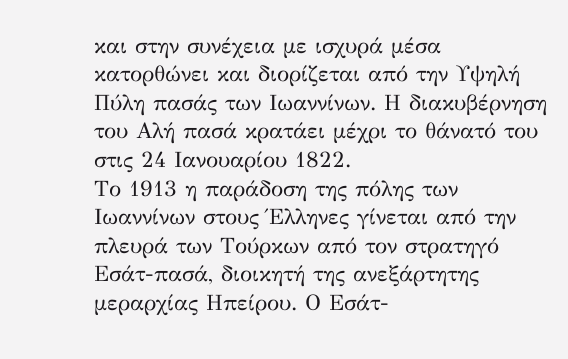και στην συνέχεια με ισχυρά μέσα κατορθώνει και διορίζεται από την Υψηλή Πύλη πασάς των Ιωαννίνων. Η διακυβέρνηση του Αλή πασά κρατάει μέχρι το θάνατό του στις 24 Ιανουαρίου 1822.
Το 1913 η παράδοση της πόλης των Ιωαννίνων στους Έλληνες γίνεται από την πλευρά των Τούρκων από τον στρατηγό Εσάτ-πασά, διοικητή της ανεξάρτητης μεραρχίας Ηπείρου. Ο Εσάτ-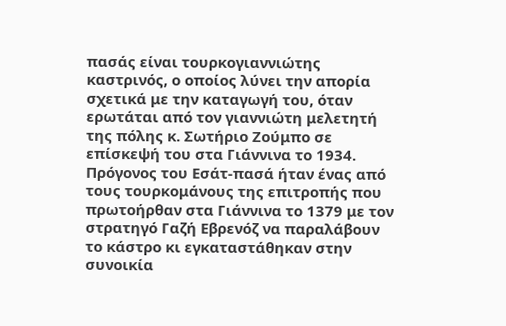πασάς είναι τουρκογιαννιώτης καστρινός, ο οποίος λύνει την απορία σχετικά με την καταγωγή του, όταν ερωτάται από τον γιαννιώτη μελετητή της πόλης κ. Σωτήριο Ζούμπο σε επίσκεψή του στα Γιάννινα το 1934. Πρόγονος του Εσάτ-πασά ήταν ένας από τους τουρκομάνους της επιτροπής που πρωτοήρθαν στα Γιάννινα το 1379 με τον στρατηγό Γαζή Εβρενόζ να παραλάβουν το κάστρο κι εγκαταστάθηκαν στην συνοικία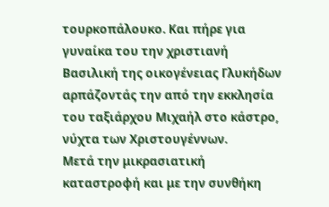τουρκοπάλουκο. Και πήρε για γυναίκα του την χριστιανή Βασιλική της οικογένειας Γλυκήδων αρπάζοντάς την από την εκκλησία του ταξιάρχου Μιχαήλ στο κάστρο, νύχτα των Χριστουγέννων.
Μετά την μικρασιατική καταστροφή και με την συνθήκη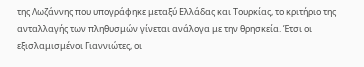της Λωζάννης που υπογράφηκε μεταξύ Ελλάδας και Τουρκίας, το κριτήριο της ανταλλαγής των πληθυσμών γίνεται ανάλογα με την θρησκεία. Έτσι οι εξισλαμισμένοι Γιαννιώτες, οι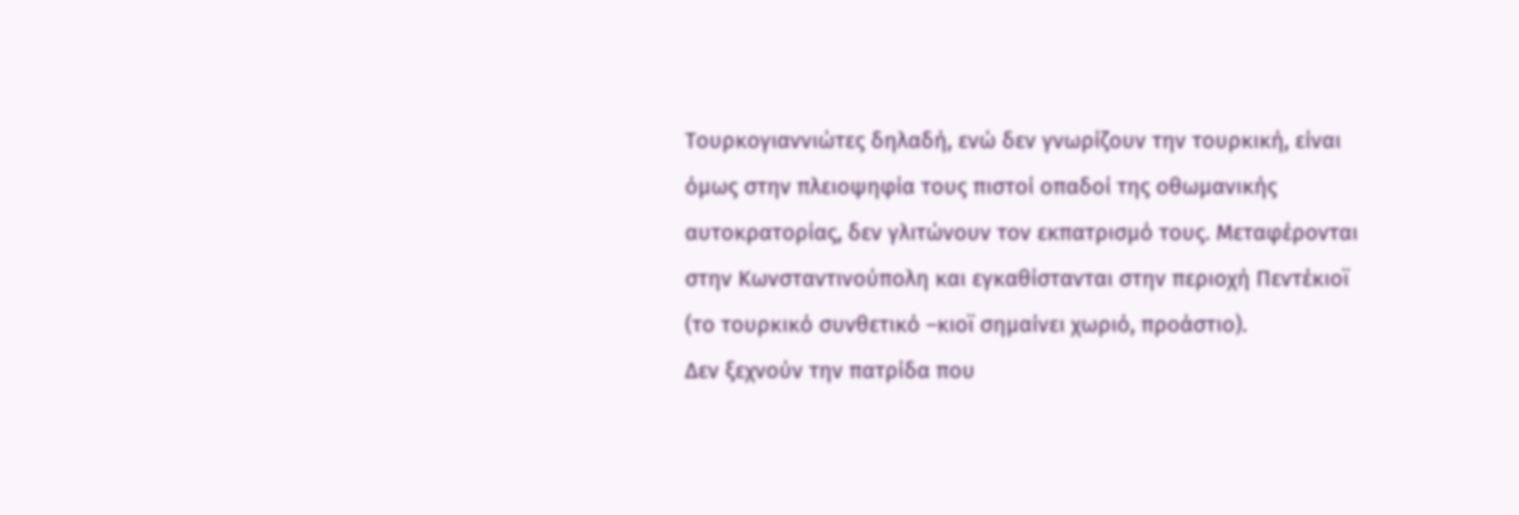Τουρκογιαννιώτες δηλαδή, ενώ δεν γνωρίζουν την τουρκική, είναι όμως στην πλειοψηφία τους πιστοί οπαδοί της οθωμανικής αυτοκρατορίας, δεν γλιτώνουν τον εκπατρισμό τους. Μεταφέρονται στην Κωνσταντινούπολη και εγκαθίστανται στην περιοχή Πεντέκιοϊ (το τουρκικό συνθετικό –κιοϊ σημαίνει χωριό, προάστιο).
Δεν ξεχνούν την πατρίδα που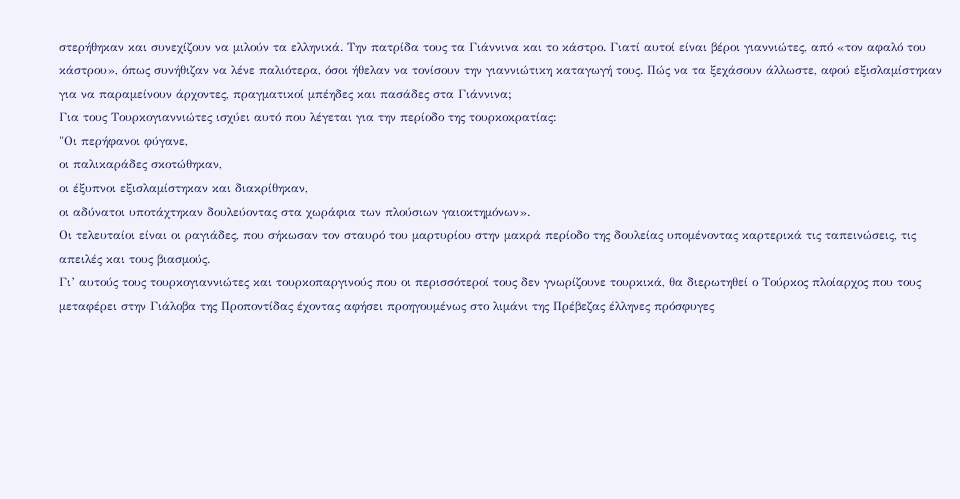στερήθηκαν και συνεχίζουν να μιλούν τα ελληνικά. Την πατρίδα τους τα Γιάννινα και το κάστρο. Γιατί αυτοί είναι βέροι γιαννιώτες, από «τον αφαλό του κάστρου», όπως συνήθιζαν να λένε παλιότερα, όσοι ήθελαν να τονίσουν την γιαννιώτικη καταγωγή τους. Πώς να τα ξεχάσουν άλλωστε, αφού εξισλαμίστηκαν για να παραμείνουν άρχοντες, πραγματικοί μπέηδες και πασάδες στα Γιάννινα;
Για τους Τουρκογιαννιώτες ισχύει αυτό που λέγεται για την περίοδο της τουρκοκρατίας:
"Οι περήφανοι φύγανε,
οι παλικαράδες σκοτώθηκαν,
οι έξυπνοι εξισλαμίστηκαν και διακρίθηκαν,
οι αδύνατοι υποτάχτηκαν δουλεύοντας στα χωράφια των πλούσιων γαιοκτημόνων».
Οι τελευταίοι είναι οι ραγιάδες, που σήκωσαν τον σταυρό του μαρτυρίου στην μακρά περίοδο της δουλείας υπομένοντας καρτερικά τις ταπεινώσεις, τις απειλές και τους βιασμούς.
Γι’ αυτούς τους τουρκογιαννιώτες και τουρκοπαργινούς που οι περισσότεροί τους δεν γνωρίζουνε τουρκικά, θα διερωτηθεί ο Τούρκος πλοίαρχος που τους μεταφέρει στην Γιάλοβα της Προποντίδας έχοντας αφήσει προηγουμένως στο λιμάνι της Πρέβεζας έλληνες πρόσφυγες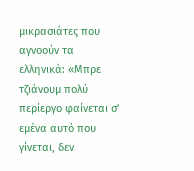μικρασιάτες που αγνοούν τα ελληνικά: «Μπρε τζιάνουμ πολύ περίεργο φαίνεται σ’ εμένα αυτό που γίνεται, δεν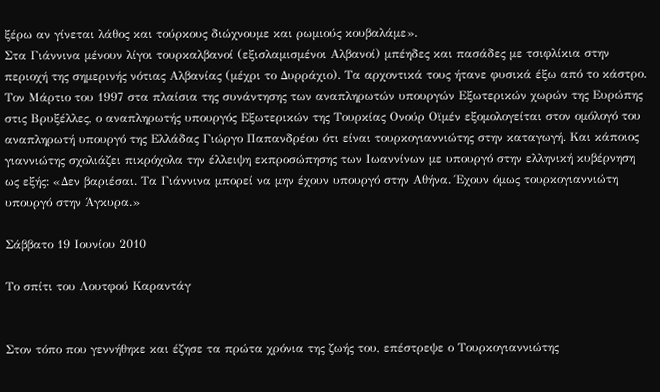ξέρω αν γίνεται λάθος και τούρκους διώχνουμε και ρωμιούς κουβαλάμε».
Στα Γιάννινα μένουν λίγοι τουρκαλβανοί (εξισλαμισμένοι Αλβανοί) μπέηδες και πασάδες με τσιφλίκια στην περιοχή της σημερινής νότιας Αλβανίας (μέχρι το Δυρράχιο). Τα αρχοντικά τους ήτανε φυσικά έξω από το κάστρο.
Τον Μάρτιο του 1997 στα πλαίσια της συνάντησης των αναπληρωτών υπουργών Εξωτερικών χωρών της Ευρώπης στις Βρυξέλλες, ο αναπληρωτής υπουργός Εξωτερικών της Τουρκίας Ονούρ Οϊμέν εξομολογείται στον ομόλογό του αναπληρωτή υπουργό της Ελλάδας Γιώργο Παπανδρέου ότι είναι τουρκογιαννιώτης στην καταγωγή. Και κάποιος γιαννιώτης σχολιάζει πικρόχολα την έλλειψη εκπροσώπησης των Ιωαννίνων με υπουργό στην ελληνική κυβέρνηση ως εξής: «Δεν βαριέσαι. Τα Γιάννινα μπορεί να μην έχουν υπουργό στην Αθήνα. Έχουν όμως τουρκογιαννιώτη υπουργό στην Άγκυρα.»

Σάββατο 19 Ιουνίου 2010

Το σπίτι του Λουτφού Καραντάγ


Στον τόπο που γεννήθηκε και έζησε τα πρώτα χρόνια της ζωής του, επέστρεψε ο Τουρκογιαννιώτης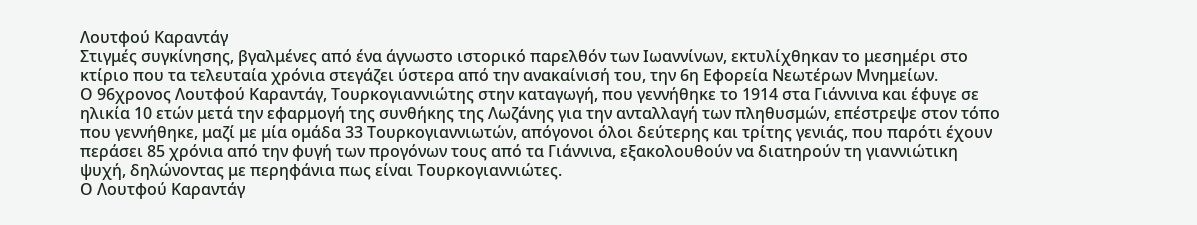Λουτφού Καραντάγ
Στιγμές συγκίνησης, βγαλμένες από ένα άγνωστο ιστορικό παρελθόν των Ιωαννίνων, εκτυλίχθηκαν το μεσημέρι στο κτίριο που τα τελευταία χρόνια στεγάζει ύστερα από την ανακαίνισή του, την 6η Εφορεία Νεωτέρων Μνημείων.
Ο 96χρονος Λουτφού Καραντάγ, Τουρκογιαννιώτης στην καταγωγή, που γεννήθηκε το 1914 στα Γιάννινα και έφυγε σε ηλικία 10 ετών μετά την εφαρμογή της συνθήκης της Λωζάνης για την ανταλλαγή των πληθυσμών, επέστρεψε στον τόπο που γεννήθηκε, μαζί με μία ομάδα 33 Τουρκογιαννιωτών, απόγονοι όλοι δεύτερης και τρίτης γενιάς, που παρότι έχουν περάσει 85 χρόνια από την φυγή των προγόνων τους από τα Γιάννινα, εξακολουθούν να διατηρούν τη γιαννιώτικη ψυχή, δηλώνοντας με περηφάνια πως είναι Τουρκογιαννιώτες.
Ο Λουτφού Καραντάγ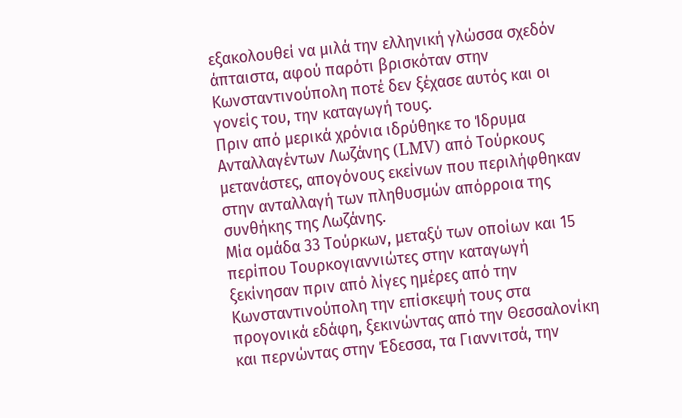εξακολουθεί να μιλά την ελληνική γλώσσα σχεδόν άπταιστα, αφού παρότι βρισκόταν στην Κωνσταντινούπολη ποτέ δεν ξέχασε αυτός και οι γονείς του, την καταγωγή τους.
Πριν από μερικά χρόνια ιδρύθηκε το Ίδρυμα Ανταλλαγέντων Λωζάνης (LMV) από Τούρκους μετανάστες, απογόνους εκείνων που περιλήφθηκαν στην ανταλλαγή των πληθυσμών απόρροια της συνθήκης της Λωζάνης.
Μία ομάδα 33 Τούρκων, μεταξύ των οποίων και 15 περίπου Τουρκογιαννιώτες στην καταγωγή ξεκίνησαν πριν από λίγες ημέρες από την Κωνσταντινούπολη την επίσκεψή τους στα προγονικά εδάφη, ξεκινώντας από την Θεσσαλονίκη και περνώντας στην Έδεσσα, τα Γιαννιτσά, την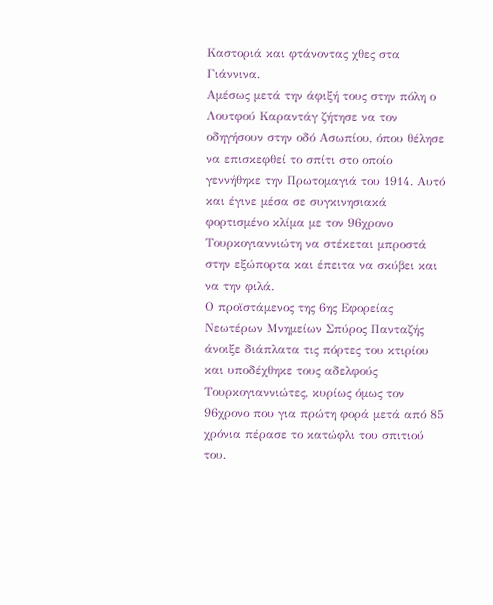Καστοριά και φτάνοντας χθες στα Γιάννινα.
Αμέσως μετά την άφιξή τους στην πόλη ο Λουτφού Καραντάγ ζήτησε να τον οδηγήσουν στην οδό Ασωπίου, όπου θέλησε να επισκεφθεί το σπίτι στο οποίο γεννήθηκε την Πρωτομαγιά του 1914. Αυτό και έγινε μέσα σε συγκινησιακά φορτισμένο κλίμα με τον 96χρονο Τουρκογιαννιώτη να στέκεται μπροστά στην εξώπορτα και έπειτα να σκύβει και να την φιλά.
Ο προϊστάμενος της 6ης Εφορείας Νεωτέρων Μνημείων Σπύρος Πανταζής άνοιξε διάπλατα τις πόρτες του κτιρίου και υποδέχθηκε τους αδελφούς Τουρκογιαννιώτες, κυρίως όμως τον 96χρονο που για πρώτη φορά μετά από 85 χρόνια πέρασε το κατώφλι του σπιτιού του.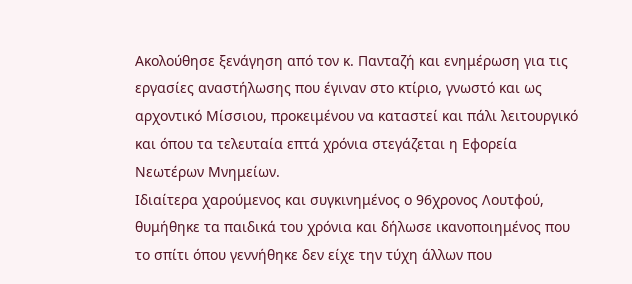Ακολούθησε ξενάγηση από τον κ. Πανταζή και ενημέρωση για τις εργασίες αναστήλωσης που έγιναν στο κτίριο, γνωστό και ως αρχοντικό Μίσσιου, προκειμένου να καταστεί και πάλι λειτουργικό και όπου τα τελευταία επτά χρόνια στεγάζεται η Εφορεία Νεωτέρων Μνημείων.
Ιδιαίτερα χαρούμενος και συγκινημένος ο 96χρονος Λουτφού, θυμήθηκε τα παιδικά του χρόνια και δήλωσε ικανοποιημένος που το σπίτι όπου γεννήθηκε δεν είχε την τύχη άλλων που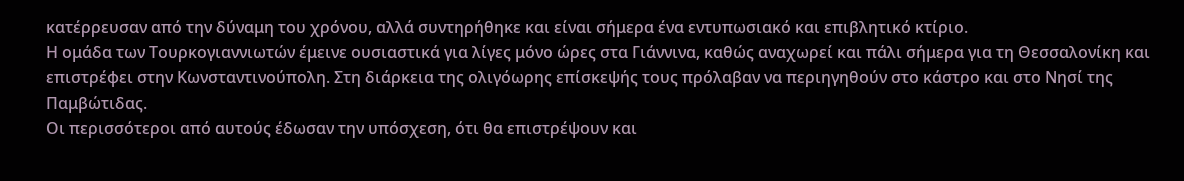κατέρρευσαν από την δύναμη του χρόνου, αλλά συντηρήθηκε και είναι σήμερα ένα εντυπωσιακό και επιβλητικό κτίριο.
Η ομάδα των Τουρκογιαννιωτών έμεινε ουσιαστικά για λίγες μόνο ώρες στα Γιάννινα, καθώς αναχωρεί και πάλι σήμερα για τη Θεσσαλονίκη και επιστρέφει στην Κωνσταντινούπολη. Στη διάρκεια της ολιγόωρης επίσκεψής τους πρόλαβαν να περιηγηθούν στο κάστρο και στο Νησί της Παμβώτιδας.
Οι περισσότεροι από αυτούς έδωσαν την υπόσχεση, ότι θα επιστρέψουν και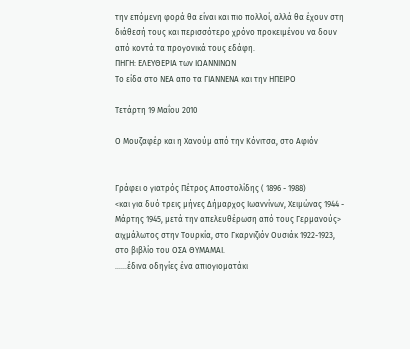την επόμενη φορά θα είναι και πιο πολλοί, αλλά θα έχουν στη διάθεσή τους και περισσότερο χρόνο προκειμένου να δουν από κοντά τα προγονικά τους εδάφη.
ΠΗΓΗ: ΕΛΕΥΘΕΡΙΑ των ΙΩΑΝΝΙΝΩΝ
Το είδα στο ΝΕΑ απο τα ΓΙΑΝΝΕΝΑ και την ΗΠΕΙΡΟ

Τετάρτη 19 Μαΐου 2010

Ο Μουζαφέρ και η Χανούμ από την Κόνιτσα, στο Αφιόν


Γράφει ο γιατρός Πέτρος Αποστολίδης ( 1896 - 1988)
<και για δυό τρεις μήνες Δήμαρχος Ιωαννίνων, Χειμώνας 1944 - Μάρτης 1945, μετά την απελευθέρωση από τους Γερμανούς>
αιχμάλωτος στην Τουρκία, στο Γκαρνιζιόν Ουσιάκ 1922-1923,
στο βιβλίο του ΟΣΑ ΘΥΜΑΜΑΙ.
……έδινα οδηγίες ένα απιογιοματάκι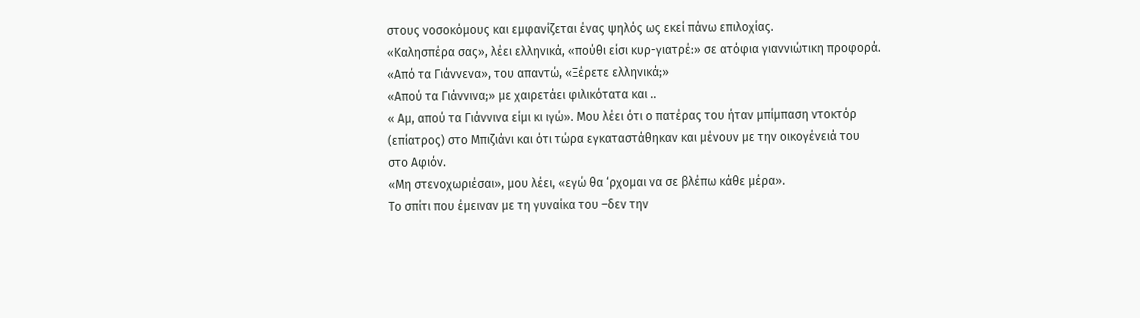στους νοσοκόμους και εμφανίζεται ένας ψηλός ως εκεί πάνω επιλοχίας.
«Καλησπέρα σας», λέει ελληνικά, «πούθι είσι κυρ-γιατρέ:» σε ατόφια γιαννιώτικη προφορά.
«Από τα Γιάννενα», του απαντώ, «Ξέρετε ελληνικά;»
«Απού τα Γιάννινα;» με χαιρετάει φιλικότατα και ..
« Αμ, απού τα Γιάννινα είμι κι ιγώ». Μου λέει ότι ο πατέρας του ήταν μπίμπαση ντοκτόρ (επίατρος) στο Μπιζιάνι και ότι τώρα εγκαταστάθηκαν και μένουν με την οικογένειά του στο Αφιόν.
«Μη στενοχωριέσαι», μου λέει, «εγώ θα ‘ρχομαι να σε βλέπω κάθε μέρα».
Το σπίτι που έμειναν με τη γυναίκα του –δεν την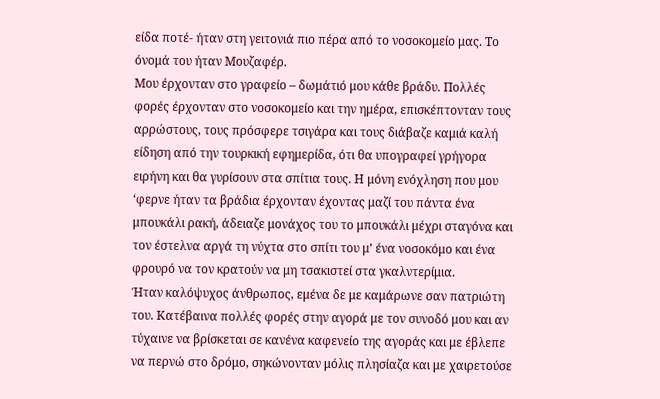είδα ποτέ- ήταν στη γειτονιά πιο πέρα από το νοσοκομείο μας. Το όνομά του ήταν Μουζαφέρ.
Μου έρχονταν στο γραφείο – δωμάτιό μου κάθε βράδυ. Πολλές φορές έρχονταν στο νοσοκομείο και την ημέρα, επισκέπτονταν τους αρρώστους, τους πρόσφερε τσιγάρα και τους διάβαζε καμιά καλή είδηση από την τουρκική εφημερίδα, ότι θα υπογραφεί γρήγορα ειρήνη και θα γυρίσουν στα σπίτια τους. Η μόνη ενόχληση που μου ‘φερνε ήταν τα βράδια έρχονταν έχοντας μαζί του πάντα ένα μπουκάλι ρακή, άδειαζε μονάχος του το μπουκάλι μέχρι σταγόνα και τον έστελνα αργά τη νύχτα στο σπίτι του μ’ ένα νοσοκόμο και ένα φρουρό να τον κρατούν να μη τσακιστεί στα γκαλντερίμια.
Ήταν καλόψυχος άνθρωπος, εμένα δε με καμάρωνε σαν πατριώτη του. Κατέβαινα πολλές φορές στην αγορά με τον συνοδό μου και αν τύχαινε να βρίσκεται σε κανένα καφενείο της αγοράς και με έβλεπε να περνώ στο δρόμο, σηκώνονταν μόλις πλησίαζα και με χαιρετούσε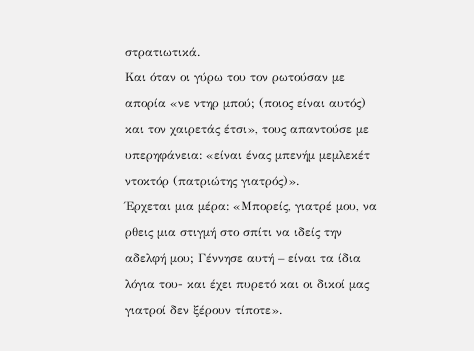στρατιωτικά.
Και όταν οι γύρω του τον ρωτούσαν με απορία «νε ντηρ μπού; (ποιος είναι αυτός) και τον χαιρετάς έτσι», τους απαντούσε με υπερηφάνεια: «είναι ένας μπενήμ μεμλεκέτ ντοκτόρ (πατριώτης γιατρός)».
Έρχεται μια μέρα: «Μπορείς, γιατρέ μου, να ρθεις μια στιγμή στο σπίτι να ιδείς την αδελφή μου; Γέννησε αυτή – είναι τα ίδια λόγια του- και έχει πυρετό και οι δικοί μας γιατροί δεν ξέρουν τίποτε».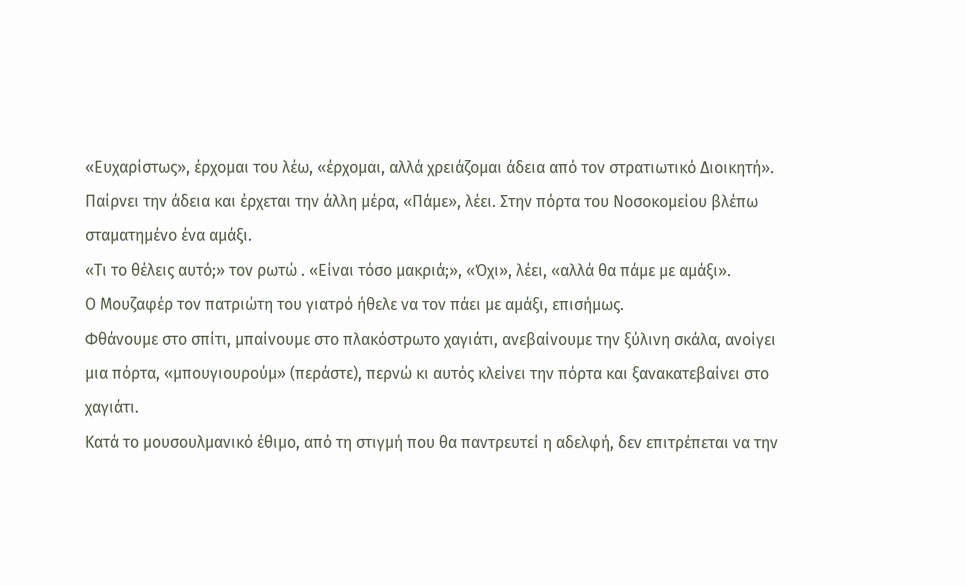«Ευχαρίστως», έρχομαι του λέω, «έρχομαι, αλλά χρειάζομαι άδεια από τον στρατιωτικό Διοικητή».
Παίρνει την άδεια και έρχεται την άλλη μέρα, «Πάμε», λέει. Στην πόρτα του Νοσοκομείου βλέπω σταματημένο ένα αμάξι.
«Τι το θέλεις αυτό;» τον ρωτώ . «Είναι τόσο μακριά;», «Όχι», λέει, «αλλά θα πάμε με αμάξι».
Ο Μουζαφέρ τον πατριώτη του γιατρό ήθελε να τον πάει με αμάξι, επισήμως.
Φθάνουμε στο σπίτι, μπαίνουμε στο πλακόστρωτο χαγιάτι, ανεβαίνουμε την ξύλινη σκάλα, ανοίγει μια πόρτα, «μπουγιουρούμ» (περάστε), περνώ κι αυτός κλείνει την πόρτα και ξανακατεβαίνει στο χαγιάτι.
Κατά το μουσουλμανικό έθιμο, από τη στιγμή που θα παντρευτεί η αδελφή, δεν επιτρέπεται να την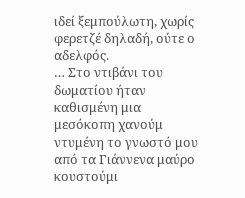ιδεί ξεμπούλωτη, χωρίς φερετζέ δηλαδή, ούτε ο αδελφός.
… Στο ντιβάνι του δωματίου ήταν καθισμένη μια μεσόκοπη χανούμ ντυμένη το γνωστό μου από τα Γιάννενα μαύρο κουστούμι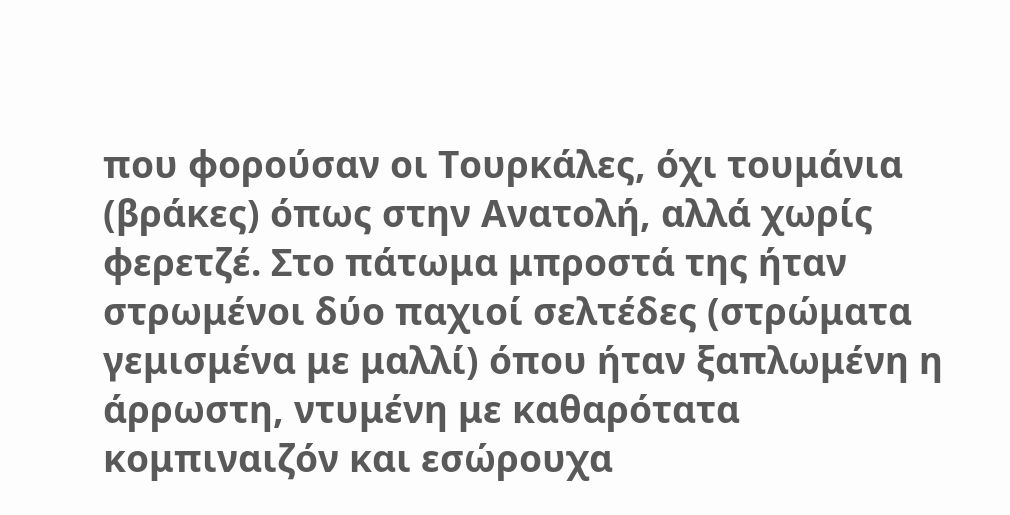που φορούσαν οι Τουρκάλες, όχι τουμάνια (βράκες) όπως στην Ανατολή, αλλά χωρίς φερετζέ. Στο πάτωμα μπροστά της ήταν στρωμένοι δύο παχιοί σελτέδες (στρώματα γεμισμένα με μαλλί) όπου ήταν ξαπλωμένη η άρρωστη, ντυμένη με καθαρότατα κομπιναιζόν και εσώρουχα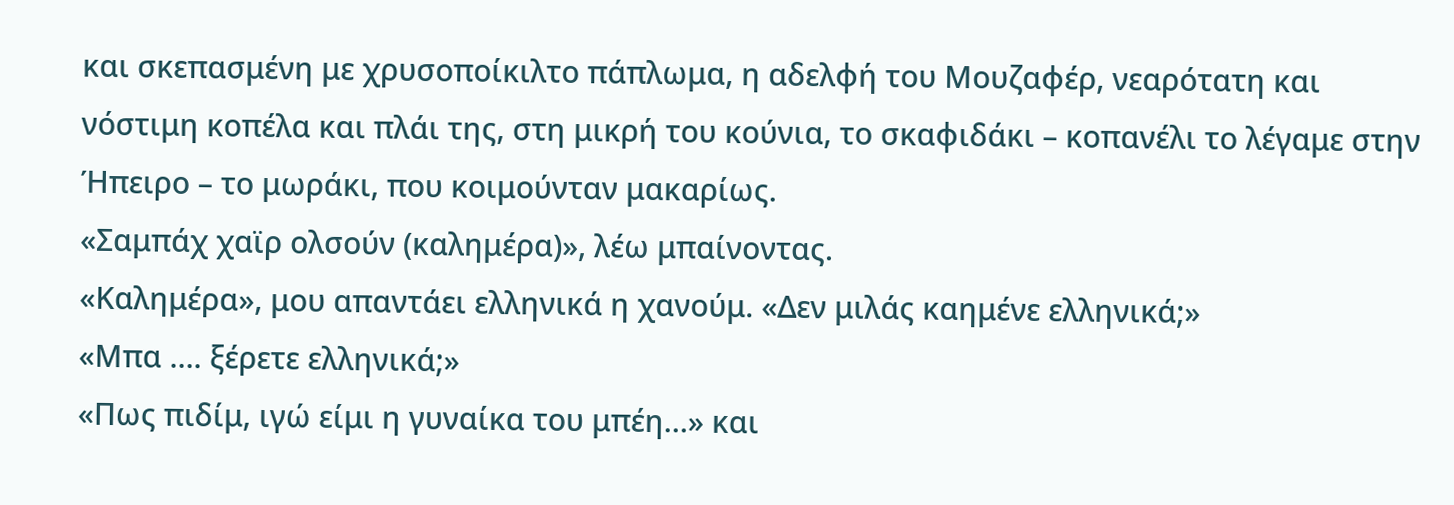και σκεπασμένη με χρυσοποίκιλτο πάπλωμα, η αδελφή του Μουζαφέρ, νεαρότατη και νόστιμη κοπέλα και πλάι της, στη μικρή του κούνια, το σκαφιδάκι – κοπανέλι το λέγαμε στην Ήπειρο – το μωράκι, που κοιμούνταν μακαρίως.
«Σαμπάχ χαϊρ ολσούν (καλημέρα)», λέω μπαίνοντας.
«Καλημέρα», μου απαντάει ελληνικά η χανούμ. «Δεν μιλάς καημένε ελληνικά;»
«Μπα …. ξέρετε ελληνικά;»
«Πως πιδίμ, ιγώ είμι η γυναίκα του μπέη…» και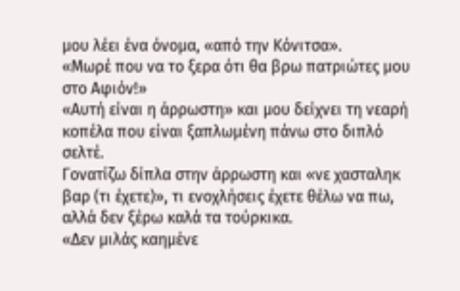μου λέει ένα όνομα, «από την Κόνιτσα».
«Μωρέ που να το ξερα ότι θα βρω πατριώτες μου στο Αφιόν!»
«Αυτή είναι η άρρωστη» και μου δείχνει τη νεαρή κοπέλα που είναι ξαπλωμένη πάνω στο διπλό σελτέ.
Γονατίζω δίπλα στην άρρωστη και «νε χασταληκ βαρ (τι έχετε)», τι ενοχλήσεις έχετε θέλω να πω, αλλά δεν ξέρω καλά τα τούρκικα.
«Δεν μιλάς καημένε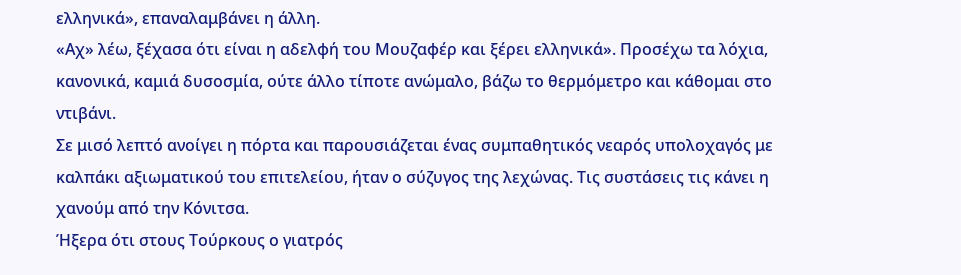ελληνικά», επαναλαμβάνει η άλλη.
«Αχ» λέω, ξέχασα ότι είναι η αδελφή του Μουζαφέρ και ξέρει ελληνικά». Προσέχω τα λόχια, κανονικά, καμιά δυσοσμία, ούτε άλλο τίποτε ανώμαλο, βάζω το θερμόμετρο και κάθομαι στο ντιβάνι.
Σε μισό λεπτό ανοίγει η πόρτα και παρουσιάζεται ένας συμπαθητικός νεαρός υπολοχαγός με καλπάκι αξιωματικού του επιτελείου, ήταν ο σύζυγος της λεχώνας. Τις συστάσεις τις κάνει η χανούμ από την Κόνιτσα.
Ήξερα ότι στους Τούρκους ο γιατρός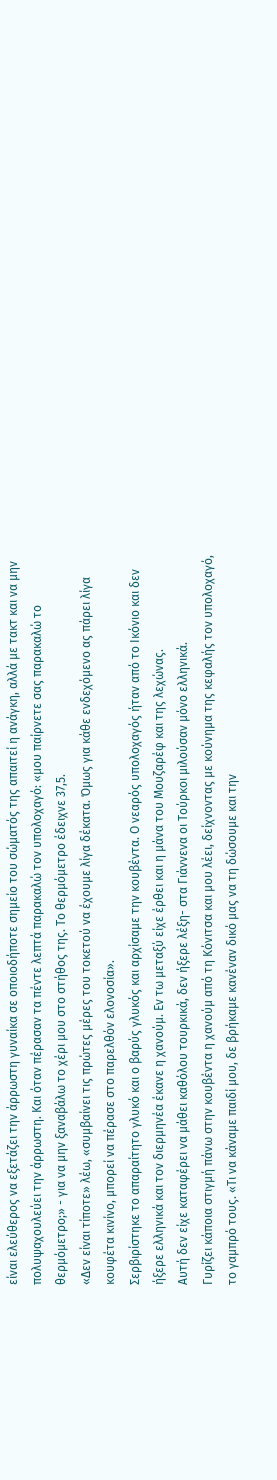είναι ελεύθερος να εξετάζει την άρρωστη γυναίκα σε οποιοδήποτε σημείο του σώματός της απαιτεί η ανάγκη, αλλά με τακτ και να μην πολυψαχουλεύει την άρρωστη. Και όταν πέρασαν τα πέντε λεπτά παρακαλώ τον υπολοχαγό: «μου παίρνετε σας παρακαλώ το θερμόμετρο;» - για να μην ξαναβάλω το χέρι μου στο στήθος της. Το θερμόμετρο έδειχνε 37,5.
«Δεν είναι τίποτε» λέω, «συμβαίνει τις πρώτες μέρες του τοκετού να έχουμε λίγα δέκατα. Όμως για κάθε ενδεχόμενο ας πάρει λίγα κουφέτα κινίνο, μπορεί να πέρασε στο παρελθόν ελονοσία».
Σερβιρίστηκε το απαραίτητο γλυκό και ο βαρύς γλυκός και αρχίσαμε την κουβέντα. Ο νεαρός υπολοχαγός ήταν από το Ικόνιο και δεν ήξερε ελληνικά και τον διερμηνέα έκανε η χανούμ. Εν τω μεταξύ είχε έρθει και η μάνα του Μουζαρέφ και της λεχώνας.
Αυτή δεν είχε καταφέρει να μάθει καθόλου τουρκικά, δεν ήξερε λέξη- στα Γιάννενα οι Τούρκοι μιλούσαν μόνο ελληνικά.
Γυρίζει κάποια στιγμή πάνω στην κουβέντα η χανούμ από τη Κόνιτσα και μου λέει, δείχνοντας με κούνημα της κεφαλής τον υπολοχαγό, το γαμπρό τους. «Τι να κάναμε παιδί μου, δε βρήκαμε κανέναν δικό μας να τη δώσουμε και την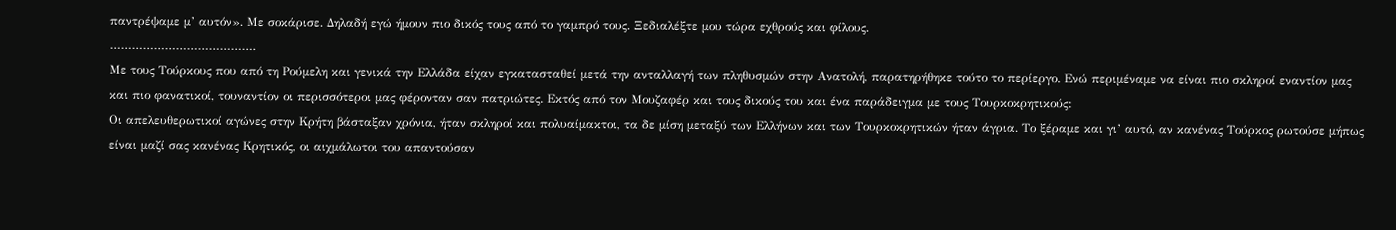παντρέψαμε μ’ αυτόν». Με σοκάρισε. Δηλαδή εγώ ήμουν πιο δικός τους από το γαμπρό τους. Ξεδιαλέξτε μου τώρα εχθρούς και φίλους.
………………………………….
Με τους Τούρκους που από τη Ρούμελη και γενικά την Ελλάδα είχαν εγκατασταθεί μετά την ανταλλαγή των πληθυσμών στην Ανατολή, παρατηρήθηκε τούτο το περίεργο. Ενώ περιμέναμε να είναι πιο σκληροί εναντίον μας και πιο φανατικοί, τουναντίον οι περισσότεροι μας φέρονταν σαν πατριώτες. Εκτός από τον Μουζαφέρ και τους δικούς του και ένα παράδειγμα με τους Τουρκοκρητικούς:
Οι απελευθερωτικοί αγώνες στην Κρήτη βάσταξαν χρόνια, ήταν σκληροί και πολυαίμακτοι, τα δε μίση μεταξύ των Ελλήνων και των Τουρκοκρητικών ήταν άγρια. Το ξέραμε και γι’ αυτό, αν κανένας Τούρκος ρωτούσε μήπως είναι μαζί σας κανένας Κρητικός, οι αιχμάλωτοι του απαντούσαν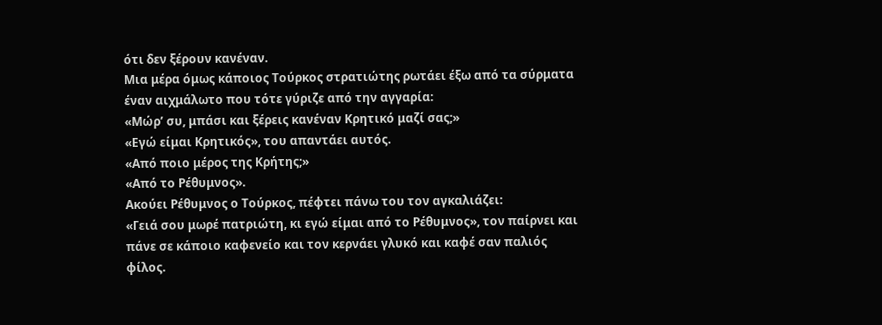ότι δεν ξέρουν κανέναν.
Μια μέρα όμως κάποιος Τούρκος στρατιώτης ρωτάει έξω από τα σύρματα έναν αιχμάλωτο που τότε γύριζε από την αγγαρία:
«Μώρ’ συ, μπάσι και ξέρεις κανέναν Κρητικό μαζί σας;»
«Εγώ είμαι Κρητικός», του απαντάει αυτός.
«Από ποιο μέρος της Κρήτης;»
«Από το Ρέθυμνος».
Ακούει Ρέθυμνος ο Τούρκος, πέφτει πάνω του τον αγκαλιάζει:
«Γειά σου μωρέ πατριώτη, κι εγώ είμαι από το Ρέθυμνος», τον παίρνει και πάνε σε κάποιο καφενείο και τον κερνάει γλυκό και καφέ σαν παλιός φίλος.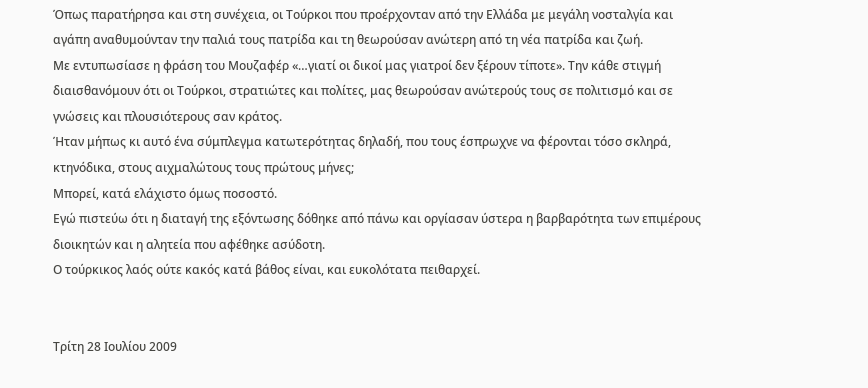Όπως παρατήρησα και στη συνέχεια, οι Τούρκοι που προέρχονταν από την Ελλάδα με μεγάλη νοσταλγία και αγάπη αναθυμούνταν την παλιά τους πατρίδα και τη θεωρούσαν ανώτερη από τη νέα πατρίδα και ζωή.
Με εντυπωσίασε η φράση του Μουζαφέρ «…γιατί οι δικοί μας γιατροί δεν ξέρουν τίποτε». Την κάθε στιγμή διαισθανόμουν ότι οι Τούρκοι, στρατιώτες και πολίτες, μας θεωρούσαν ανώτερούς τους σε πολιτισμό και σε γνώσεις και πλουσιότερους σαν κράτος.
Ήταν μήπως κι αυτό ένα σύμπλεγμα κατωτερότητας δηλαδή, που τους έσπρωχνε να φέρονται τόσο σκληρά, κτηνόδικα, στους αιχμαλώτους τους πρώτους μήνες;
Μπορεί, κατά ελάχιστο όμως ποσοστό.
Εγώ πιστεύω ότι η διαταγή της εξόντωσης δόθηκε από πάνω και οργίασαν ύστερα η βαρβαρότητα των επιμέρους διοικητών και η αλητεία που αφέθηκε ασύδοτη.
Ο τούρκικος λαός ούτε κακός κατά βάθος είναι, και ευκολότατα πειθαρχεί.


Τρίτη 28 Ιουλίου 2009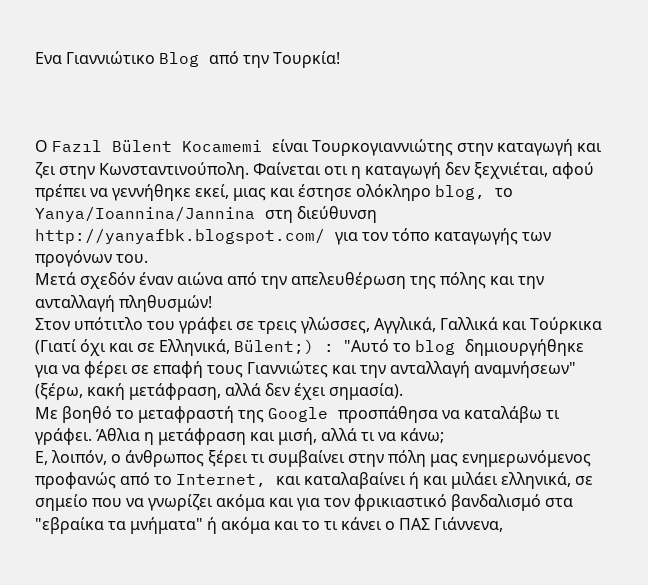Ενα Γιαννιώτικο Blog από την Τουρκία!



Ο Fazıl Bülent Kocamemi είναι Τουρκογιαννιώτης στην καταγωγή και ζει στην Κωνσταντινούπολη. Φαίνεται οτι η καταγωγή δεν ξεχνιέται, αφού πρέπει να γεννήθηκε εκεί, μιας και έστησε ολόκληρο blog, το Yanya/Ioannina/Jannina στη διεύθυνση http://yanyafbk.blogspot.com/ για τον τόπο καταγωγής των προγόνων του.
Μετά σχεδόν έναν αιώνα από την απελευθέρωση της πόλης και την ανταλλαγή πληθυσμών!
Στον υπότιτλο του γράφει σε τρεις γλώσσες, Αγγλικά, Γαλλικά και Τούρκικα (Γιατί όχι και σε Ελληνικά, Bülent;) : "Αυτό το blog δημιουργήθηκε για να φέρει σε επαφή τους Γιαννιώτες και την ανταλλαγή αναμνήσεων" (ξέρω, κακή μετάφραση, αλλά δεν έχει σημασία).
Με βοηθό το μεταφραστή της Google προσπάθησα να καταλάβω τι γράφει. Άθλια η μετάφραση και μισή, αλλά τι να κάνω;
Ε, λοιπόν, ο άνθρωπος ξέρει τι συμβαίνει στην πόλη μας ενημερωνόμενος προφανώς από το Internet, και καταλαβαίνει ή και μιλάει ελληνικά, σε σημείο που να γνωρίζει ακόμα και για τον φρικιαστικό βανδαλισμό στα "εβραίκα τα μνήματα" ή ακόμα και το τι κάνει ο ΠΑΣ Γιάννενα,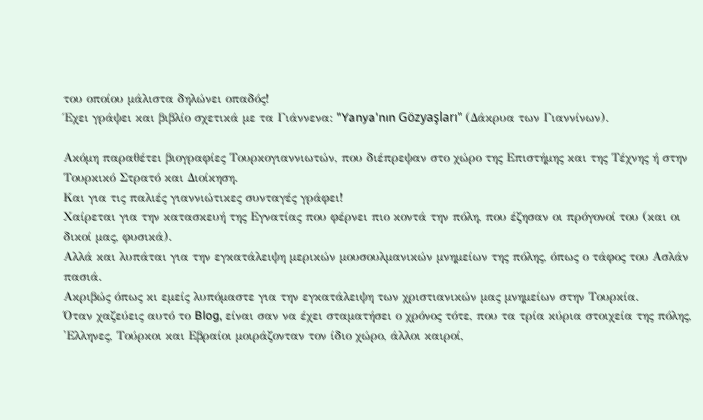του οποίου μάλιστα δηλώνει οπαδός!
Έχει γράψει και βιβλίο σχετικά με τα Γιάννενα: "Yanya'nın Gözyaşları" (Δάκρυα των Γιαννίνων).

Ακόμη παραθέτει βιογραφίες Τουρκογιαννιωτών, που διέπρεψαν στο χώρο της Επιστήμης και της Τέχνης ή στην Τουρκικό Στρατό και Διοίκηση.
Kαι για τις παλιές γιαννιώτικες συνταγές γράφει!
Χαίρεται για την κατασκευή της Εγνατίας που φέρνει πιο κοντά την πόλη, που έζησαν οι πρόγονοί του (και οι δικοί μας, φυσικά).
Αλλά και λυπάται για την εγκατάλειψη μερικών μουσουλμανικών μνημείων της πόλης, όπως ο τάφος του Ασλάν πασιά.
Ακριβώς όπως κι εμείς λυπόμαστε για την εγκατάλειψη των χριστιανικών μας μνημείων στην Τουρκία.
Όταν χαζεύεις αυτό το Blog, είναι σαν να έχει σταματήσει ο χρόνος τότε, που τα τρία κύρια στοιχεία της πόλης, 'Ελληνες, Τούρκοι και Εβραίοι μοιράζονταν τον ίδιο χώρο, άλλοι καιροί,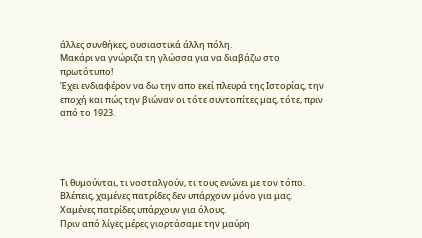άλλες συνθήκες, ουσιαστικά άλλη πόλη.
Μακάρι να γνώριζα τη γλώσσα για να διαβάζω στο πρωτότυπο!
Έχει ενδιαφέρον να δω την απο εκεί πλευρά της Ιστορίας, την εποχή και πώς την βιώναν οι τότε συντοπίτες μας, τότε, πριν από το 1923.




Τι θυμούνται, τι νοσταλγούν, τι τους ενώνει με τον τόπο.
Βλέπεις, χαμένες πατρίδες δεν υπάρχουν μόνο για μας. Χαμένες πατρίδες υπάρχουν για όλους.
Πριν από λίγες μέρες γιορτάσαμε την μαύρη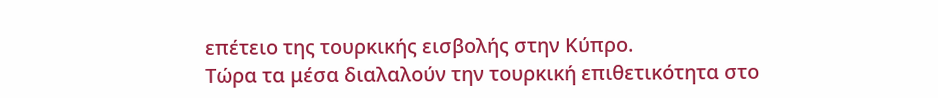επέτειο της τουρκικής εισβολής στην Κύπρο.
Τώρα τα μέσα διαλαλούν την τουρκική επιθετικότητα στο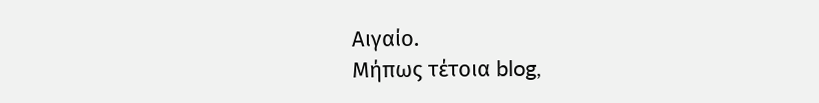Αιγαίο.
Μήπως τέτοια blog,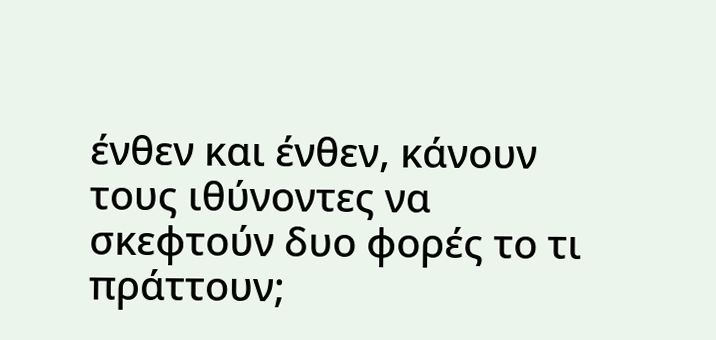ένθεν και ένθεν, κάνουν τους ιθύνοντες να σκεφτούν δυο φορές το τι πράττουν;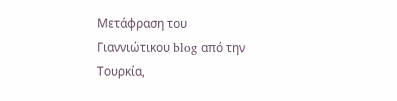Μετάφραση του Γιαννιώτικου blog από την Τουρκία,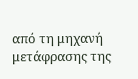από τη μηχανή μετάφρασης της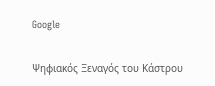Google

Ψηφιακός Ξεναγός του Κάστρου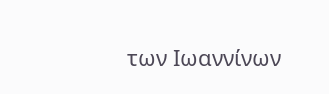των Ιωαννίνων